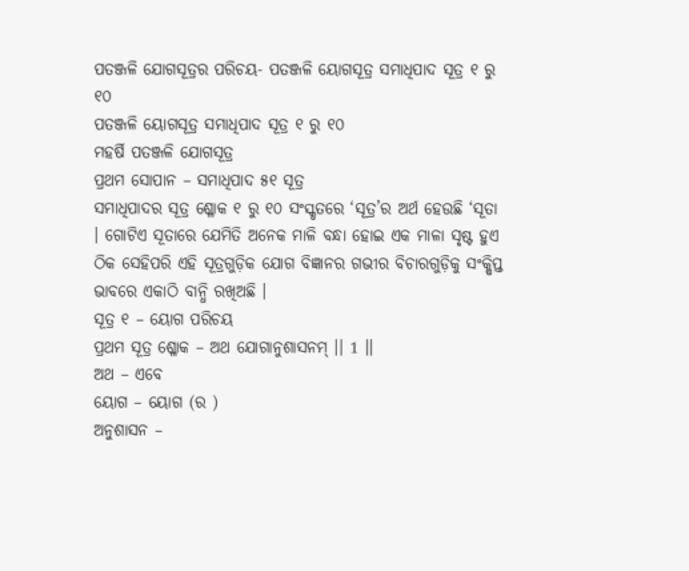ପତଞ୍ଜଳି ଯୋଗସୂତ୍ରର ପରିଚୟ- ପତଞ୍ଜଳି ୟୋଗସୂତ୍ର ସମାଧିପାଦ ସୂତ୍ର ୧ ରୁ ୧୦
ପତଞ୍ଜଳି ୟୋଗସୂତ୍ର ସମାଧିପାଦ ସୂତ୍ର ୧ ରୁ ୧୦
ମହର୍ଷି ପତଞ୍ଜଳି ଯୋଗସୂତ୍ର
ପ୍ରଥମ ସୋପାନ – ସମାଧିପାଦ ୫୧ ସୂତ୍ର
ସମାଧିପାଦର ସୂତ୍ର ଶ୍ଳୋକ ୧ ରୁ ୧୦ ସଂସ୍କୃତରେ ‘ସୂତ୍ର’ର ଅର୍ଥ ହେଉଛି ‘ସୂତା । ଗୋଟିଏ ସୂତାରେ ଯେମିତି ଅନେକ ମାଳି ବନ୍ଧା ହୋଇ ଏକ ମାଳା ସୃଷ୍ଟ ହୁଏ ଠିକ ସେହିପରି ଏହି ସୂତ୍ରଗୁଡ଼ିକ ଯୋଗ ବିଜ୍ଞାନର ଗଭୀର ବିଚାରଗୁଡ଼ିକୁ ସଂକ୍ଷିପ୍ତ ଭାବରେ ଏକାଠି ବାନ୍ଧି ରଖିଅଛି ।
ସୂତ୍ର ୧ – ୟୋଗ ପରିଚୟ
ପ୍ରଥମ ସୂତ୍ର ଶ୍ଳୋକ – ଅଥ ଯୋଗାନୁଶାସନମ୍ ।। 1 ।।
ଅଥ – ଏବେ
ୟୋଗ – ୟୋଗ (ର )
ଅନୁଶାସନ –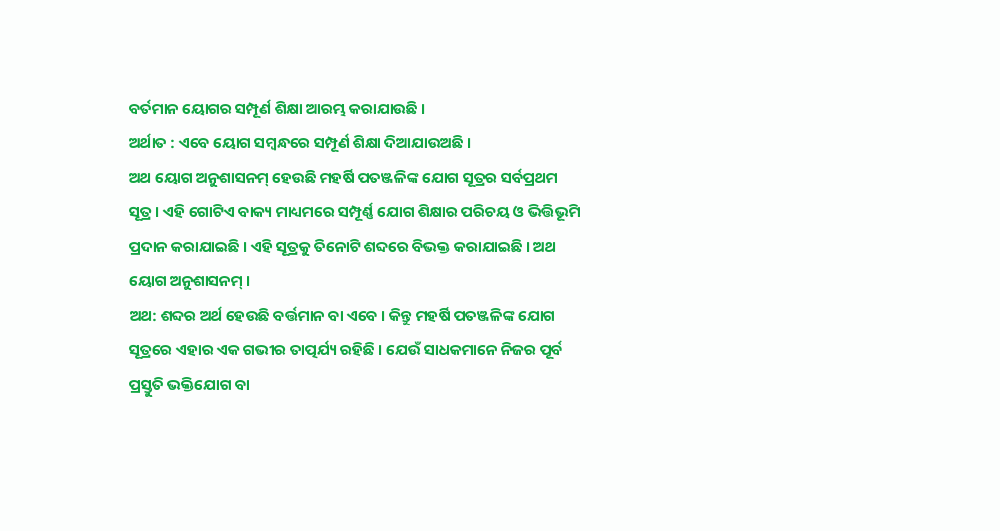ବର୍ତମାନ ୟୋଗର ସମ୍ପୂର୍ଣ ଶିକ୍ଷା ଆରମ୍ଭ କରାଯାଉଛି ।
ଅର୍ଥାତ : ଏବେ ୟୋଗ ସମ୍ବନ୍ଧରେ ସମ୍ପୂର୍ଣ ଶିକ୍ଷା ଦିଆଯାଉଅଛି ।
ଅଥ ୟୋଗ ଅନୁଶାସନମ୍ ହେଉଛି ମହର୍ଷି ପତଞ୍ଜଳିଙ୍କ ଯୋଗ ସୂତ୍ରର ସର୍ବପ୍ରଥମ ସୂତ୍ର । ଏହି ଗୋଟିଏ ବାକ୍ୟ ମାଧ୍ୟମରେ ସମ୍ପୂର୍ଣ୍ଣ ଯୋଗ ଶିକ୍ଷାର ପରିଚୟ ଓ ଭିତ୍ତିଭୂମି ପ୍ରଦାନ କରାଯାଇଛି । ଏହି ସୂତ୍ରକୁ ତିନୋଟି ଶବ୍ଦରେ ବିଭକ୍ତ କରାଯାଇଛି । ଅଥ ୟୋଗ ଅନୁଶାସନମ୍ ।
ଅଥ: ଶବ୍ଦର ଅର୍ଥ ହେଉଛି ବର୍ତ୍ତମାନ ବା ଏବେ । କିନ୍ତୁ ମହର୍ଷି ପତଞ୍ଜଳିଙ୍କ ଯୋଗ ସୂତ୍ରରେ ଏହାର ଏକ ଗଭୀର ତାତ୍ପର୍ଯ୍ୟ ରହିଛି । ଯେଉଁ ସାଧକମାନେ ନିଜର ପୂର୍ବ ପ୍ରସ୍ତୁତି ଭକ୍ତିଯୋଗ ବା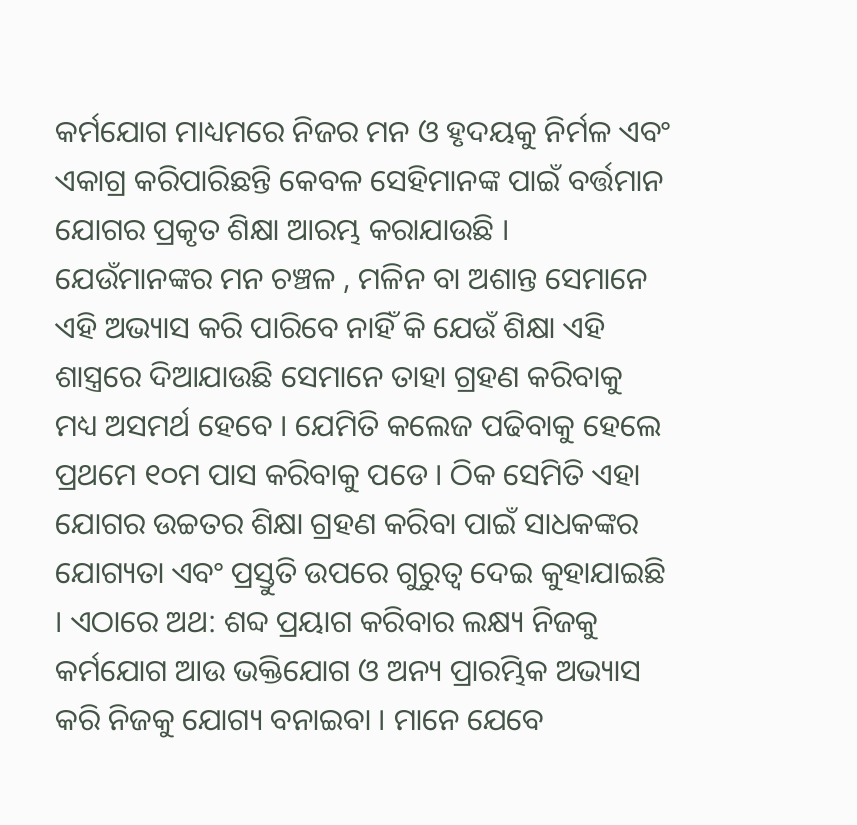କର୍ମଯୋଗ ମାଧ୍ୟମରେ ନିଜର ମନ ଓ ହୃଦୟକୁ ନିର୍ମଳ ଏବଂ ଏକାଗ୍ର କରିପାରିଛନ୍ତି କେବଳ ସେହିମାନଙ୍କ ପାଇଁ ବର୍ତ୍ତମାନ ଯୋଗର ପ୍ରକୃତ ଶିକ୍ଷା ଆରମ୍ଭ କରାଯାଉଛି । ଯେଉଁମାନଙ୍କର ମନ ଚଞ୍ଚଳ , ମଳିନ ବା ଅଶାନ୍ତ ସେମାନେ ଏହି ଅଭ୍ୟାସ କରି ପାରିବେ ନାହିଁ କି ଯେଉଁ ଶିକ୍ଷା ଏହି ଶାସ୍ତ୍ରରେ ଦିଆଯାଉଛି ସେମାନେ ତାହା ଗ୍ରହଣ କରିବାକୁ ମଧ୍ୟ ଅସମର୍ଥ ହେବେ । ଯେମିତି କଲେଜ ପଢିବାକୁ ହେଲେ ପ୍ରଥମେ ୧୦ମ ପାସ କରିବାକୁ ପଡେ । ଠିକ ସେମିତି ଏହା ଯୋଗର ଉଚ୍ଚତର ଶିକ୍ଷା ଗ୍ରହଣ କରିବା ପାଇଁ ସାଧକଙ୍କର ଯୋଗ୍ୟତା ଏବଂ ପ୍ରସ୍ତୁତି ଉପରେ ଗୁରୁତ୍ବ ଦେଇ କୁହାଯାଇଛି । ଏଠାରେ ଅଥ: ଶବ୍ଦ ପ୍ରୟାଗ କରିବାର ଲକ୍ଷ୍ୟ ନିଜକୁ କର୍ମଯୋଗ ଆଉ ଭକ୍ତିଯୋଗ ଓ ଅନ୍ୟ ପ୍ରାରମ୍ଭିକ ଅଭ୍ୟାସ କରି ନିଜକୁ ଯୋଗ୍ୟ ବନାଇବା । ମାନେ ଯେବେ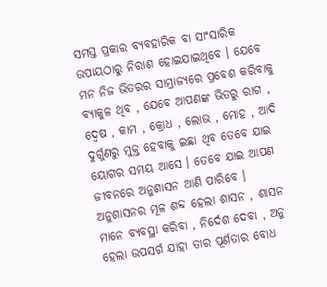ସମସ୍ତ ପ୍ରକାର ବ୍ୟବହାରିକ ବା ସାଂସାରିକ ଉପାୟଠାରୁ ନିରାଶ ହୋଇଯାଇଥିବେ । ଯେବେ ମନ ନିଜ ଭିତରର ସାମ୍ରାଜ୍ୟରେ ପ୍ରବେଶ କରିବାକୁ ବ୍ୟାକୁଳ ଥିବ , ଯେବେ ଆପଣଙ୍କ ଭିତରୁ ରାଗ , ଦ୍ଵେଷ , କାମ , କ୍ରୋଧ , ଲୋଭ , ମୋହ , ଆଦି ଦୁର୍ଗୁଣରୁ ମୁକ୍ତ ହେବାକୁ ଇଛା ଥିବ ତେବେ ଯାଇ ୟୋଗର ସମୟ ଆସେ । ତେବେ ଯାଇ ଆପଣ ଜୀବନରେ ଅନୁଶାସନ ଆଣି ପାରିବେ । ଅନୁଶାସନର ମୂଳ ଶବ୍ଦ ହେଲା ଶାସନ , ଶାସନ ମାନେ ବ୍ୟବସ୍ଥା କରିବା , ନିର୍ଦେଶ ଦେବା , ଅନୁ ହେଲା ଉପସର୍ଗ ଯାହା ତାର ପୂର୍ଣତାର ବୋଧ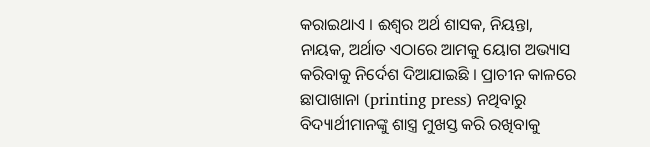କରାଇଥାଏ । ଈଶ୍ବର ଅର୍ଥ ଶାସକ, ନିୟନ୍ତା, ନାୟକ, ଅର୍ଥାତ ଏଠାରେ ଆମକୁ ୟୋଗ ଅଭ୍ୟାସ କରିବାକୁ ନିର୍ଦେଶ ଦିଆଯାଇଛି । ପ୍ରାଚୀନ କାଳରେ ଛାପାଖାନା (printing press) ନଥିବାରୁ ବିଦ୍ୟାର୍ଥୀମାନଙ୍କୁ ଶାସ୍ତ୍ର ମୁଖସ୍ତ କରି ରଖିବାକୁ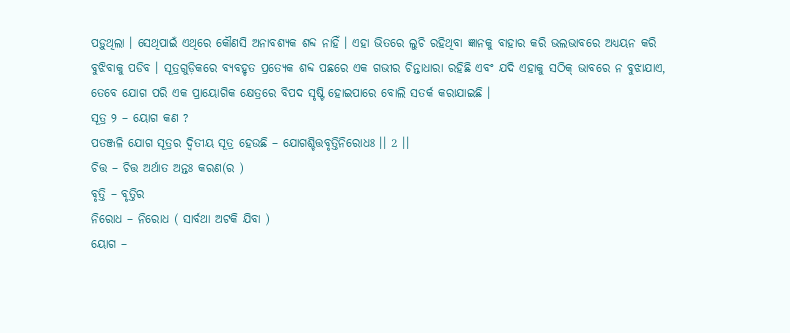ପଡ଼ୁଥିଲା । ସେଥିପାଇଁ ଏଥିରେ କୌଣସି ଅନାବଶ୍ୟକ ଶବ୍ଦ ନାହିଁ । ଏହା ଭିତରେ ଲୁଚି ରହିଥିବା ଜ୍ଞାନକୁ ବାହାର କରି ଭଲଭାବରେ ଅଧ୍ୟୟନ କରି ବୁଝିବାକୁ ପଡିବ । ସୂତ୍ରଗୁଡ଼ିକରେ ବ୍ୟବହୃତ ପ୍ରତ୍ୟେକ ଶବ୍ଦ ପଛରେ ଏକ ଗଭୀର ଚିନ୍ତାଧାରା ରହିଛି ଏବଂ ଯଦି ଏହାକୁ ସଠିକ୍ ଭାବରେ ନ ବୁଝାଯାଏ, ତେବେ ଯୋଗ ପରି ଏକ ପ୍ରାୟୋଗିକ କ୍ଷେତ୍ରରେ ବିପଦ ସୃଷ୍ଟି ହୋଇପାରେ ବୋଲି ସତର୍କ କରାଯାଇଛି ।
ସୂତ୍ର ୨ – ୟୋଗ କଣ ?
ପତଞ୍ଜଳି ଯୋଗ ସୂତ୍ରର ଦ୍ୱିତୀୟ ସୂତ୍ର ହେଉଛି – ଯୋଗଶ୍ଚିତ୍ତବୃତ୍ତିନିରୋଧଃ ।। 2 ।।
ଚିତ୍ତ – ଚିତ୍ତ ଅର୍ଥାତ ଅନ୍ତଃ କରଣ(ର )
ବୃତ୍ତି – ବୃତ୍ତିର
ନିରୋଧ – ନିରୋଧ ( ସାର୍ବଥା ଅଟକି ଯିବା )
ୟୋଗ –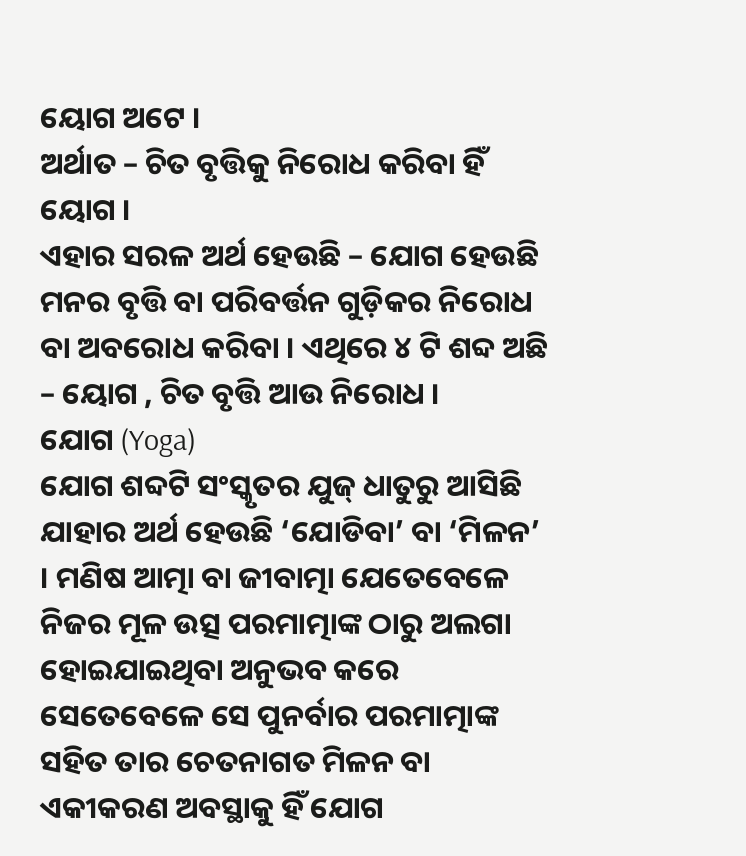ୟୋଗ ଅଟେ ।
ଅର୍ଥାତ – ଚିତ ବୃତ୍ତିକୁ ନିରୋଧ କରିବା ହିଁ ୟୋଗ ।
ଏହାର ସରଳ ଅର୍ଥ ହେଉଛି – ଯୋଗ ହେଉଛି ମନର ବୃତ୍ତି ବା ପରିବର୍ତ୍ତନ ଗୁଡ଼ିକର ନିରୋଧ ବା ଅବରୋଧ କରିବା । ଏଥିରେ ୪ ଟି ଶବ୍ଦ ଅଛି – ୟୋଗ , ଚିତ ବୃତ୍ତି ଆଉ ନିରୋଧ ।
ଯୋଗ (Yoga)
ଯୋଗ ଶବ୍ଦଟି ସଂସ୍କୃତର ଯୁଜ୍ ଧାତୁରୁ ଆସିଛି ଯାହାର ଅର୍ଥ ହେଉଛି ‘ଯୋଡିବା’ ବା ‘ମିଳନ’ । ମଣିଷ ଆତ୍ମା ବା ଜୀବାତ୍ମା ଯେତେବେଳେ ନିଜର ମୂଳ ଉତ୍ସ ପରମାତ୍ମାଙ୍କ ଠାରୁ ଅଲଗା ହୋଇଯାଇଥିବା ଅନୁଭବ କରେ ସେତେବେଳେ ସେ ପୁନର୍ବାର ପରମାତ୍ମାଙ୍କ ସହିତ ତାର ଚେତନାଗତ ମିଳନ ବା ଏକୀକରଣ ଅବସ୍ଥାକୁ ହିଁ ଯୋଗ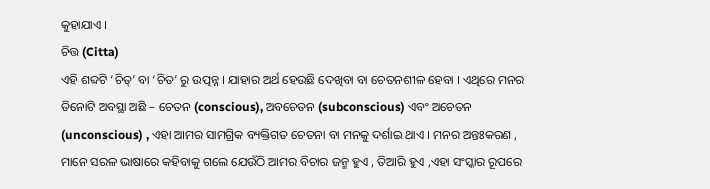କୁହାଯାଏ ।
ଚିତ୍ତ (Citta)
ଏହି ଶବ୍ଦଟି ‘ଚିତ୍’ ବା ‘ଚିତ’ ରୁ ଉତ୍ପନ୍ନ । ଯାହାର ଅର୍ଥ ହେଉଛି ଦେଖିବା ବା ଚେତନଶୀଳ ହେବା । ଏଥିରେ ମନର ତିନୋଟି ଅବସ୍ଥା ଅଛି – ଚେତନ (conscious), ଅବଚେତନ (subconscious) ଏବଂ ଅଚେତନ (unconscious) , ଏହା ଆମର ସାମଗ୍ରିକ ବ୍ୟକ୍ତିଗତ ଚେତନା ବା ମନକୁ ଦର୍ଶାଇ ଥାଏ । ମନର ଅନ୍ତଃକରଣ , ମାନେ ସରଳ ଭାଷାରେ କହିବାକୁ ଗଲେ ଯେଉଁଠି ଆମର ବିଚାର ଜନ୍ମ ହୁଏ , ତିଆରି ହୁଏ ,ଏହା ସଂସ୍କାର ରୂପରେ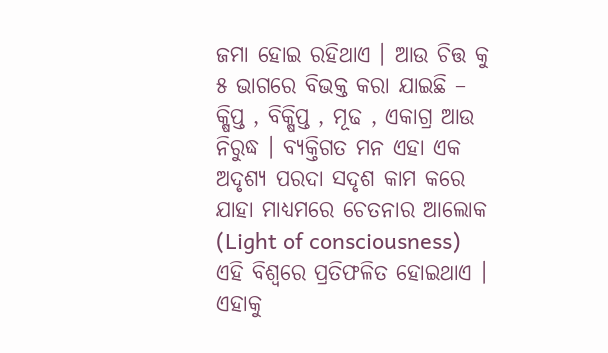ଜମା ହୋଇ ରହିଥାଏ । ଆଉ ଚିତ୍ତ କୁ ୫ ଭାଗରେ ବିଭକ୍ତ କରା ଯାଇଛି – କ୍ଷିପ୍ତ , ବିକ୍ଷିପ୍ତ , ମୂଢ , ଏକାଗ୍ର ଆଉ ନିରୁଦ୍ଧ । ବ୍ୟକ୍ତିଗତ ମନ ଏହା ଏକ ଅଦୃଶ୍ୟ ପରଦା ସଦୃଶ କାମ କରେ ଯାହା ମାଧ୍ୟମରେ ଚେତନାର ଆଲୋକ (Light of consciousness) ଏହି ବିଶ୍ୱରେ ପ୍ରତିଫଳିତ ହୋଇଥାଏ । ଏହାକୁ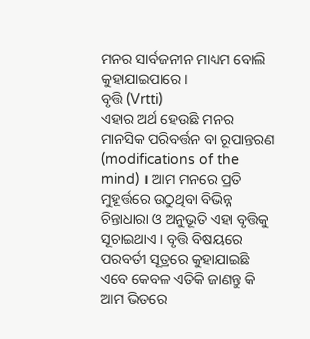ମନର ସାର୍ବଜନୀନ ମାଧ୍ୟମ ବୋଲି କୁହାଯାଇପାରେ ।
ବୃତ୍ତି (Vrtti)
ଏହାର ଅର୍ଥ ହେଉଛି ମନର ମାନସିକ ପରିବର୍ତ୍ତନ ବା ରୂପାନ୍ତରଣ (modifications of the mind) । ଆମ ମନରେ ପ୍ରତି ମୁହୂର୍ତ୍ତରେ ଉଠୁଥିବା ବିଭିନ୍ନ ଚିନ୍ତାଧାରା ଓ ଅନୁଭୂତି ଏହା ବୃତ୍ତିକୁ ସୂଚାଇଥାଏ । ବୃତ୍ତି ବିଷୟରେ ପରବର୍ତୀ ସୂତ୍ରରେ କୁହାଯାଇଛି ଏବେ କେବଳ ଏତିକି ଜାଣନ୍ତୁ କି ଆମ ଭିତରେ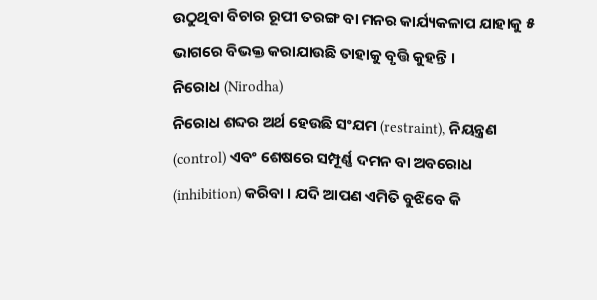ଉଠୁଥିବା ବିଚାର ରୂପୀ ତରଙ୍ଗ ବା ମନର କାର୍ଯ୍ୟକଳାପ ଯାହାକୁ ୫ ଭାଗରେ ବିଭକ୍ତ କରାଯାଉଛି ତାହାକୁ ବୃତ୍ତି କୁହନ୍ତି ।
ନିରୋଧ (Nirodha)
ନିରୋଧ ଶବ୍ଦର ଅର୍ଥ ହେଉଛି ସଂଯମ (restraint), ନିୟନ୍ତ୍ରଣ (control) ଏବଂ ଶେଷରେ ସମ୍ପୂର୍ଣ୍ଣ ଦମନ ବା ଅବରୋଧ (inhibition) କରିବା । ଯଦି ଆପଣ ଏମିତି ବୁଝିବେ କି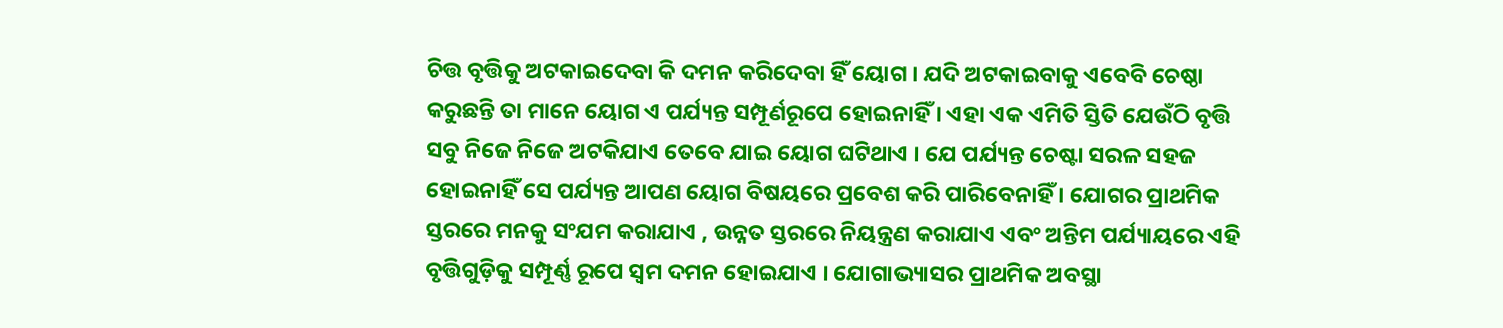ଚିତ୍ତ ବୃତ୍ତିକୁ ଅଟକାଇଦେବା କି ଦମନ କରିଦେବା ହିଁ ୟୋଗ । ଯଦି ଅଟକାଇବାକୁ ଏବେବି ଚେଷ୍ଠା କରୁଛନ୍ତି ତା ମାନେ ୟୋଗ ଏ ପର୍ଯ୍ୟନ୍ତ ସମ୍ପୂର୍ଣରୂପେ ହୋଇନାହିଁ । ଏହା ଏକ ଏମିତି ସ୍ତିତି ଯେଉଁଠି ବୃତ୍ତି ସବୁ ନିଜେ ନିଜେ ଅଟକିଯାଏ ତେବେ ଯାଇ ୟୋଗ ଘଟିଥାଏ । ଯେ ପର୍ଯ୍ୟନ୍ତ ଚେଷ୍ଟା ସରଳ ସହଜ ହୋଇନାହିଁ ସେ ପର୍ଯ୍ୟନ୍ତ ଆପଣ ୟୋଗ ବିଷୟରେ ପ୍ରବେଶ କରି ପାରିବେନାହିଁ । ଯୋଗର ପ୍ରାଥମିକ ସ୍ତରରେ ମନକୁ ସଂଯମ କରାଯାଏ , ଉନ୍ନତ ସ୍ତରରେ ନିୟନ୍ତ୍ରଣ କରାଯାଏ ଏବଂ ଅନ୍ତିମ ପର୍ଯ୍ୟାୟରେ ଏହି ବୃତ୍ତିଗୁଡ଼ିକୁ ସମ୍ପୂର୍ଣ୍ଣ ରୂପେ ସ୍ଵମ ଦମନ ହୋଇଯାଏ । ଯୋଗାଭ୍ୟାସର ପ୍ରାଥମିକ ଅବସ୍ଥା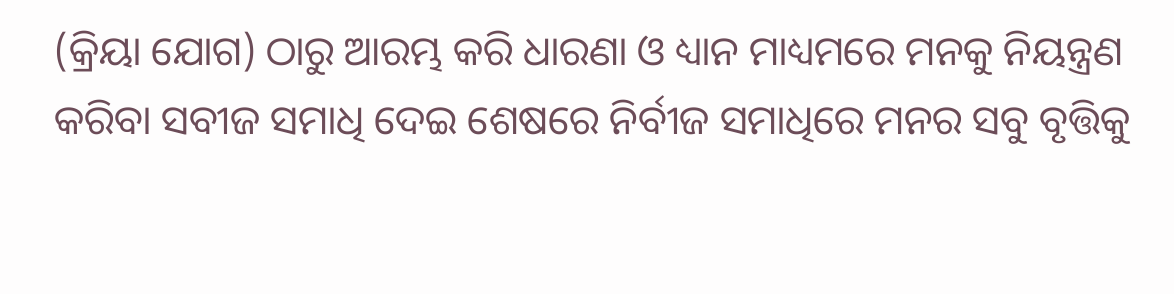(କ୍ରିୟା ଯୋଗ) ଠାରୁ ଆରମ୍ଭ କରି ଧାରଣା ଓ ଧ୍ୟାନ ମାଧ୍ୟମରେ ମନକୁ ନିୟନ୍ତ୍ରଣ କରିବା ସବୀଜ ସମାଧି ଦେଇ ଶେଷରେ ନିର୍ବୀଜ ସମାଧିରେ ମନର ସବୁ ବୃତ୍ତିକୁ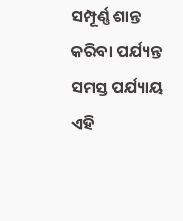ସମ୍ପୂର୍ଣ୍ଣ ଶାନ୍ତ କରିବା ପର୍ଯ୍ୟନ୍ତ ସମସ୍ତ ପର୍ଯ୍ୟାୟ ଏହି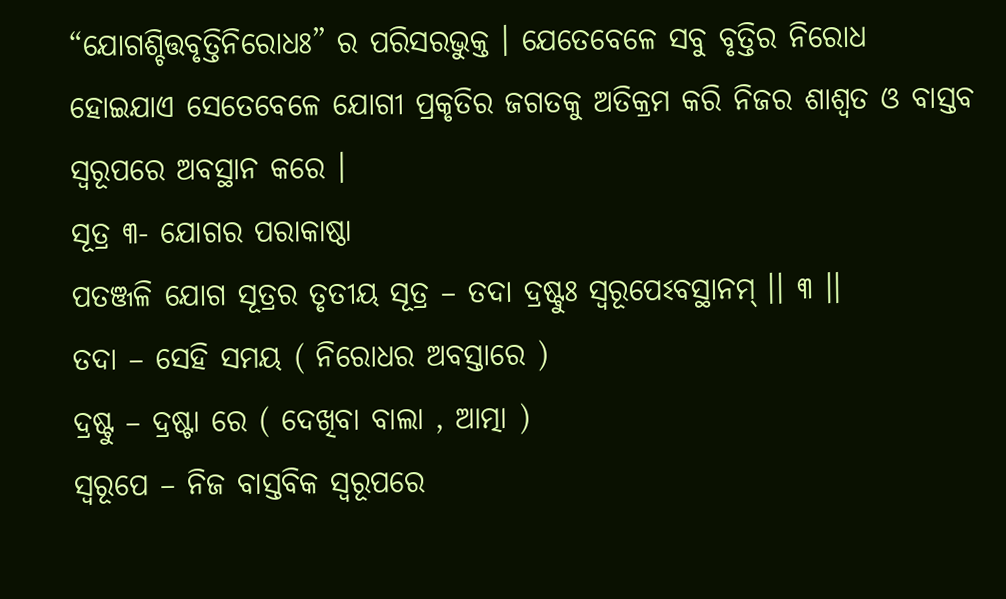“ଯୋଗଶ୍ଚିତ୍ତବୃତ୍ତିନିରୋଧଃ” ର ପରିସରଭୁକ୍ତ । ଯେତେବେଳେ ସବୁ ବୃତ୍ତିର ନିରୋଧ ହୋଇଯାଏ ସେତେବେଳେ ଯୋଗୀ ପ୍ରକୃତିର ଜଗତକୁ ଅତିକ୍ରମ କରି ନିଜର ଶାଶ୍ୱତ ଓ ବାସ୍ତବ ସ୍ୱରୂପରେ ଅବସ୍ଥାନ କରେ ।
ସୂତ୍ର ୩- ଯୋଗର ପରାକାଷ୍ଠା
ପତଞ୍ଜଳି ଯୋଗ ସୂତ୍ରର ତୃତୀୟ ସୂତ୍ର – ତଦା ଦ୍ରଷ୍ଟୁଃ ସ୍ୱରୂପେଽବସ୍ଥାନମ୍ ।। ୩ ।।
ତଦା – ସେହି ସମୟ ( ନିରୋଧର ଅବସ୍ତାରେ )
ଦ୍ରଷ୍ଟୁ – ଦ୍ରଷ୍ଟା ରେ ( ଦେଖିବା ବାଲା , ଆତ୍ମା )
ସ୍ଵରୂପେ – ନିଜ ବାସ୍ତବିକ ସ୍ବରୂପରେ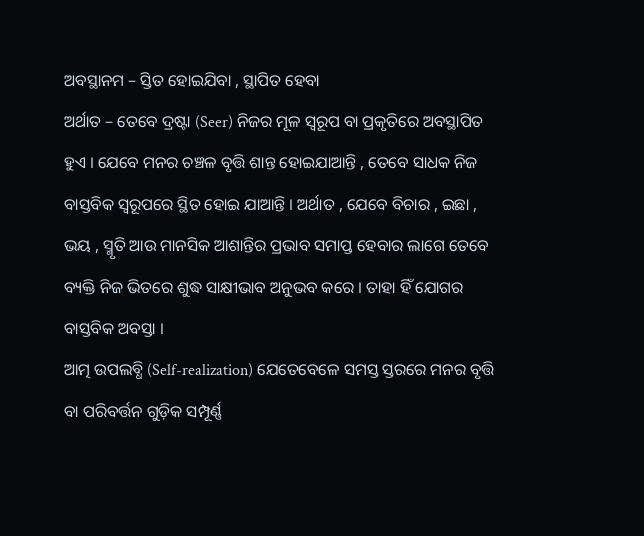ଅବସ୍ଥାନମ – ସ୍ତିତ ହୋଇଯିବା , ସ୍ଥାପିତ ହେବା
ଅର୍ଥାତ – ତେବେ ଦ୍ରଷ୍ଟା (Seer) ନିଜର ମୂଳ ସ୍ୱରୂପ ବା ପ୍ରକୃତିରେ ଅବସ୍ଥାପିତ ହୁଏ । ଯେବେ ମନର ଚଞ୍ଚଳ ବୃତ୍ତି ଶାନ୍ତ ହୋଇଯାଆନ୍ତି , ତେବେ ସାଧକ ନିଜ ବାସ୍ତବିକ ସ୍ଵରୂପରେ ସ୍ଥିତ ହୋଇ ଯାଆନ୍ତି । ଅର୍ଥାତ , ଯେବେ ବିଚାର , ଇଛା , ଭୟ , ସ୍ମୃତି ଆଉ ମାନସିକ ଆଶାନ୍ତିର ପ୍ରଭାବ ସମାପ୍ତ ହେବାର ଲାଗେ ତେବେ ବ୍ୟକ୍ତି ନିଜ ଭିତରେ ଶୁଦ୍ଧ ସାକ୍ଷୀଭାବ ଅନୁଭବ କରେ । ତାହା ହିଁ ଯୋଗର ବାସ୍ତବିକ ଅବସ୍ତା ।
ଆତ୍ମ ଉପଲବ୍ଧି (Self-realization) ଯେତେବେଳେ ସମସ୍ତ ସ୍ତରରେ ମନର ବୃତ୍ତି ବା ପରିବର୍ତ୍ତନ ଗୁଡ଼ିକ ସମ୍ପୂର୍ଣ୍ଣ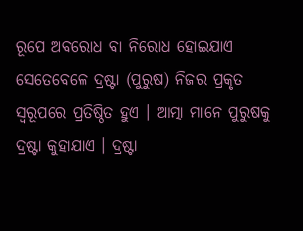ରୂପେ ଅବରୋଧ ବା ନିରୋଧ ହୋଇଯାଏ ସେତେବେଳେ ଦ୍ରଷ୍ଟା (ପୁରୁଷ) ନିଜର ପ୍ରକୃତ ସ୍ୱରୂପରେ ପ୍ରତିଷ୍ଠିତ ହୁଏ । ଆତ୍ମା ମାନେ ପୁରୁଷକୁ ଦ୍ରଷ୍ଟା କୁହାଯାଏ । ଦ୍ରଷ୍ଟା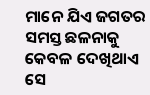ମାନେ ଯିଏ ଜଗତର ସମସ୍ତ ଛଳନାକୁ କେବଳ ଦେଖିଥାଏ ସେ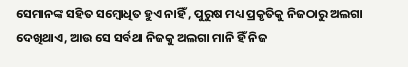ସେମାନଙ୍କ ସହିତ ସମ୍ବୋଧିତ ହୁଏ ନାହିଁ , ପୁରୁଷ ମଧ୍ୟ ପ୍ରକୃତିକୁ ନିଜଠାରୁ ଅଲଗା ଦେଖିଥାଏ, ଆଉ ସେ ସର୍ବଥା ନିଜକୁ ଅଲଗା ମାନି ହିଁ ନିଜ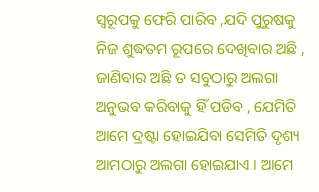ସ୍ଵରୂପକୁ ଫେରି ପାରିବ ,ଯଦି ପୁରୁଷକୁ ନିଜ ଶୁଦ୍ଧତମ ରୂପରେ ଦେଖିବାର ଅଛି , ଜାଣିବାର ଅଛି ତ ସବୁଠାରୁ ଅଲଗା ଅନୁଭବ କରିବାକୁ ହିଁ ପଡିବ , ଯେମିତି ଆମେ ଦ୍ରଷ୍ଟା ହୋଇଯିବା ସେମିତି ଦୃଶ୍ୟ ଆମଠାରୁ ଅଲଗା ହୋଇଯାଏ । ଆମେ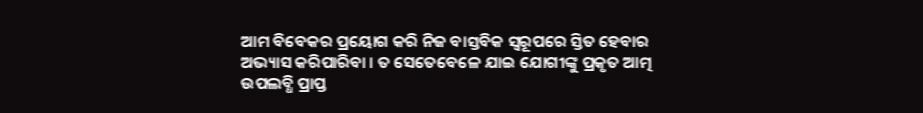ଆମ ବିବେକର ପ୍ରୟୋଗ କରି ନିଜ ବାସ୍ତବିକ ସ୍ଵରୂପରେ ସ୍ତିତ ହେବାର ଅଭ୍ୟାସ କରିପାରିବା । ତ ସେତେବେଳେ ଯାଇ ଯୋଗୀଙ୍କୁ ପ୍ରକୃତ ଆତ୍ମ ଉପଲବ୍ଧି ପ୍ରାପ୍ତ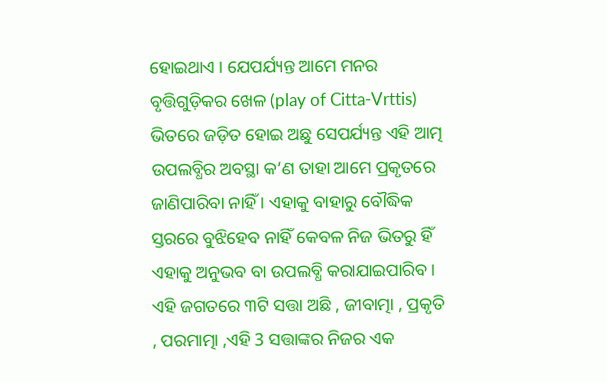ହୋଇଥାଏ । ଯେପର୍ଯ୍ୟନ୍ତ ଆମେ ମନର ବୃତ୍ତିଗୁଡ଼ିକର ଖେଳ (play of Citta-Vrttis) ଭିତରେ ଜଡ଼ିତ ହୋଇ ଅଛୁ ସେପର୍ଯ୍ୟନ୍ତ ଏହି ଆତ୍ମ ଉପଲବ୍ଧିର ଅବସ୍ଥା କ’ଣ ତାହା ଆମେ ପ୍ରକୃତରେ ଜାଣିପାରିବା ନାହିଁ । ଏହାକୁ ବାହାରୁ ବୌଦ୍ଧିକ ସ୍ତରରେ ବୁଝିହେବ ନାହିଁ କେବଳ ନିଜ ଭିତରୁ ହିଁ ଏହାକୁ ଅନୁଭବ ବା ଉପଲବ୍ଧି କରାଯାଇପାରିବ । ଏହି ଜଗତରେ ୩ଟି ସତ୍ତା ଅଛି , ଜୀବାତ୍ମା , ପ୍ରକୃତି , ପରମାତ୍ମା ,ଏହି 3 ସତ୍ତାଙ୍କର ନିଜର ଏକ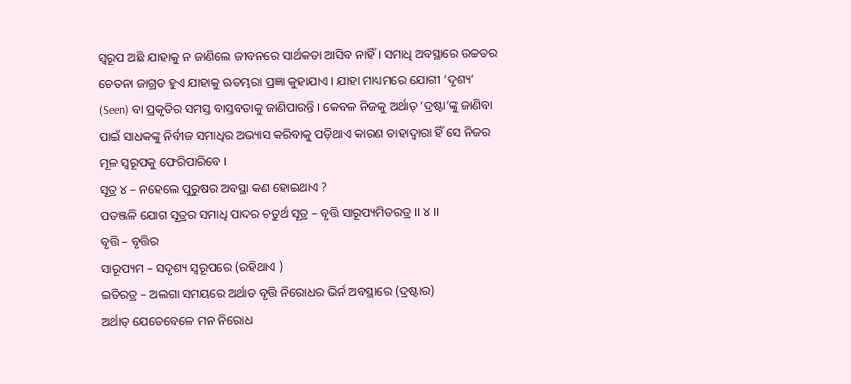ସ୍ବରୂପ ଅଛି ଯାହାକୁ ନ ଜାଣିଲେ ଜୀବନରେ ସାର୍ଥକତା ଆସିବ ନାହିଁ । ସମାଧି ଅବସ୍ଥାରେ ଉଚ୍ଚତର ଚେତନା ଜାଗ୍ରତ ହୁଏ ଯାହାକୁ ଋତମ୍ଭରା ପ୍ରଜ୍ଞା କୁହାଯାଏ । ଯାହା ମାଧ୍ୟମରେ ଯୋଗୀ ‘ଦୃଶ୍ୟ’ (Seen) ବା ପ୍ରକୃତିର ସମସ୍ତ ବାସ୍ତବତାକୁ ଜାଣିପାରନ୍ତି । କେବଳ ନିଜକୁ ଅର୍ଥାତ୍ ‘ଦ୍ରଷ୍ଟା’ଙ୍କୁ ଜାଣିବା ପାଇଁ ସାଧକଙ୍କୁ ନିର୍ବୀଜ ସମାଧିର ଅଭ୍ୟାସ କରିବାକୁ ପଡ଼ିଥାଏ କାରଣ ତାହାଦ୍ୱାରା ହିଁ ସେ ନିଜର ମୂଳ ସ୍ୱରୂପକୁ ଫେରିପାରିବେ ।
ସୂତ୍ର ୪ – ନହେଲେ ପୁରୁଷର ଅବସ୍ଥା କଣ ହୋଇଥାଏ ?
ପତଞ୍ଜଳି ଯୋଗ ସୂତ୍ରର ସମାଧି ପାଦର ଚତୁର୍ଥ ସୂତ୍ର – ବୃତ୍ତି ସାରୂପ୍ୟମିତରତ୍ର ।। ୪ ।।
ବୃତ୍ତି – ବୃତ୍ତିର
ସାରୂପ୍ୟମ – ସଦୃଶ୍ୟ ସ୍ବରୂପରେ (ରହିଥାଏ )
ଇତିରତ୍ର – ଅଲଗା ସମୟରେ ଅର୍ଥାତ ବୃତ୍ତି ନିରୋଧର ଭିର୍ନ ଅବସ୍ଥାରେ (ଦ୍ରଷ୍ଟାର)
ଅର୍ଥାତ୍ ଯେତେବେଳେ ମନ ନିରୋଧ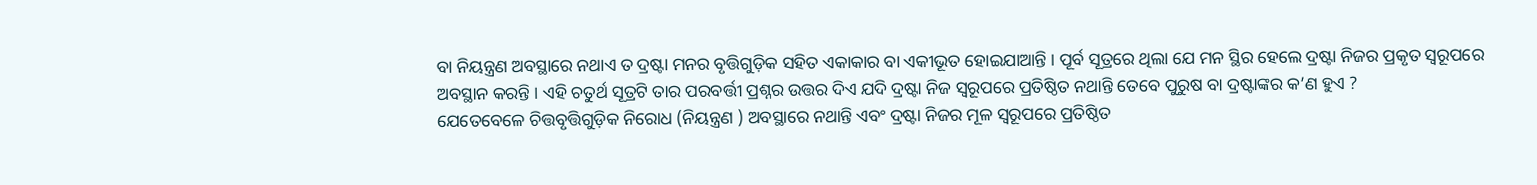ବା ନିୟନ୍ତ୍ରଣ ଅବସ୍ଥାରେ ନଥାଏ ତ ଦ୍ରଷ୍ଟା ମନର ବୃତ୍ତିଗୁଡ଼ିକ ସହିତ ଏକାକାର ବା ଏକୀଭୂତ ହୋଇଯାଆନ୍ତି । ପୂର୍ବ ସୂତ୍ରରେ ଥିଲା ଯେ ମନ ସ୍ଥିର ହେଲେ ଦ୍ରଷ୍ଟା ନିଜର ପ୍ରକୃତ ସ୍ୱରୂପରେ ଅବସ୍ଥାନ କରନ୍ତି । ଏହି ଚତୁର୍ଥ ସୂତ୍ରଟି ତାର ପରବର୍ତ୍ତୀ ପ୍ରଶ୍ନର ଉତ୍ତର ଦିଏ ଯଦି ଦ୍ରଷ୍ଟା ନିଜ ସ୍ୱରୂପରେ ପ୍ରତିଷ୍ଠିତ ନଥାନ୍ତି ତେବେ ପୁରୁଷ ବା ଦ୍ରଷ୍ଟାଙ୍କର କ’ଣ ହୁଏ ?
ଯେତେବେଳେ ଚିତ୍ତବୃତ୍ତିଗୁଡ଼ିକ ନିରୋଧ (ନିୟନ୍ତ୍ରଣ ) ଅବସ୍ଥାରେ ନଥାନ୍ତି ଏବଂ ଦ୍ରଷ୍ଟା ନିଜର ମୂଳ ସ୍ୱରୂପରେ ପ୍ରତିଷ୍ଠିତ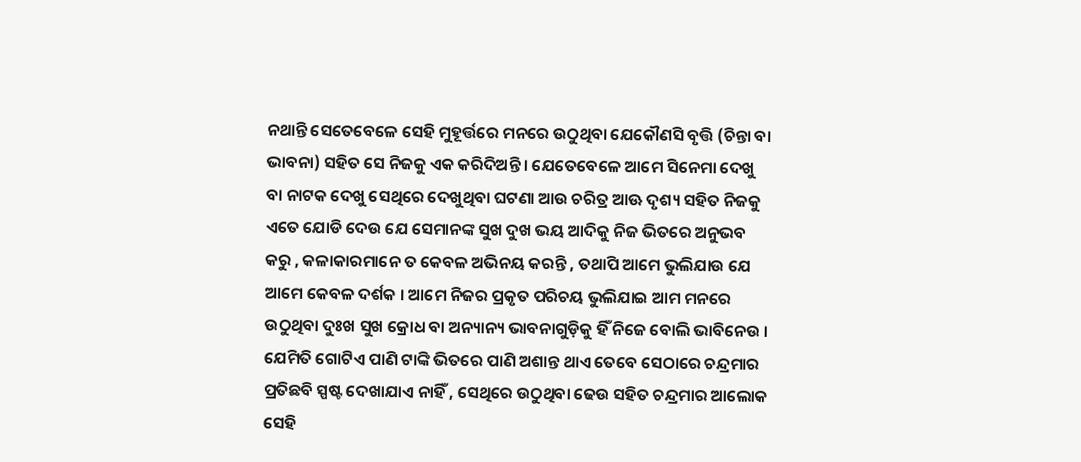ନଥାନ୍ତି ସେତେବେଳେ ସେହି ମୁହୂର୍ତ୍ତରେ ମନରେ ଉଠୁଥିବା ଯେକୌଣସି ବୃତ୍ତି (ଚିନ୍ତା ବା ଭାବନା) ସହିତ ସେ ନିଜକୁ ଏକ କରିଦିଅନ୍ତି । ଯେତେବେଳେ ଆମେ ସିନେମା ଦେଖୁ ବା ନାଟକ ଦେଖୁ ସେଥିରେ ଦେଖୁଥିବା ଘଟଣା ଆଉ ଚରିତ୍ର ଆଊ ଦୃଶ୍ୟ ସହିତ ନିଜକୁ ଏତେ ଯୋଡି ଦେଉ ଯେ ସେମାନଙ୍କ ସୁଖ ଦୁଖ ଭୟ ଆଦିକୁ ନିଜ ଭିତରେ ଅନୁଭବ କରୁ , କଳାକାରମାନେ ତ କେବଳ ଅଭିନୟ କରନ୍ତି , ତଥାପି ଆମେ ଭୁଲିଯାଉ ଯେ ଆମେ କେବଳ ଦର୍ଶକ । ଆମେ ନିଜର ପ୍ରକୃତ ପରିଚୟ ଭୁଲିଯାଇ ଆମ ମନରେ ଉଠୁଥିବା ଦୁଃଖ ସୁଖ କ୍ରୋଧ ବା ଅନ୍ୟାନ୍ୟ ଭାବନାଗୁଡ଼ିକୁ ହିଁ ନିଜେ ବୋଲି ଭାବିନେଉ । ଯେମିତି ଗୋଟିଏ ପାଣି ଟାଙ୍କି ଭିତରେ ପାଣି ଅଶାନ୍ତ ଥାଏ ତେବେ ସେଠାରେ ଚନ୍ଦ୍ରମାର ପ୍ରତିଛବି ସ୍ପଷ୍ଟ ଦେଖାଯାଏ ନାହିଁ , ସେଥିରେ ଉଠୁଥିବା ଢେଉ ସହିତ ଚନ୍ଦ୍ରମାର ଆଲୋକ ସେହି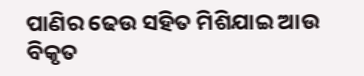ପାଣିର ଢେଉ ସହିତ ମିଶିଯାଇ ଆଉ ବିକୃତ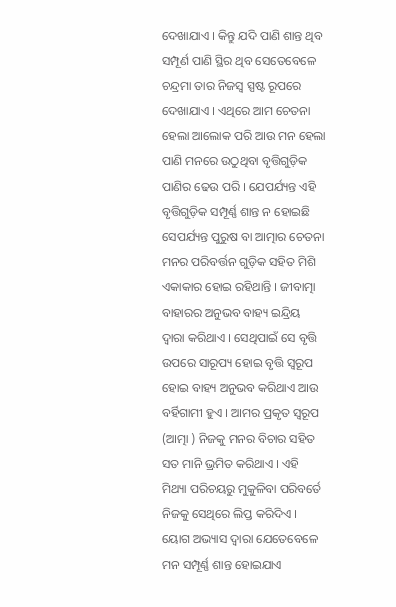ଦେଖାଯାଏ । କିନ୍ତୁ ଯଦି ପାଣି ଶାନ୍ତ ଥିବ ସମ୍ପୂର୍ଣ ପାଣି ସ୍ଥିର ଥିବ ସେତେବେଳେ ଚନ୍ଦ୍ରମା ତାର ନିଜସ୍ବ ସ୍ପଷ୍ଟ ରୂପରେ ଦେଖାଯାଏ । ଏଥିରେ ଆମ ଚେତନା ହେଲା ଆଲୋକ ପରି ଆଉ ମନ ହେଲା ପାଣି ମନରେ ଉଠୁଥିବା ବୃତ୍ତିଗୁଡ଼ିକ ପାଣିର ଢେଉ ପରି । ଯେପର୍ଯ୍ୟନ୍ତ ଏହି ବୃତ୍ତିଗୁଡ଼ିକ ସମ୍ପୂର୍ଣ୍ଣ ଶାନ୍ତ ନ ହୋଇଛି ସେପର୍ଯ୍ୟନ୍ତ ପୁରୁଷ ବା ଆତ୍ମାର ଚେତନା ମନର ପରିବର୍ତ୍ତନ ଗୁଡ଼ିକ ସହିତ ମିଶି ଏକାକାର ହୋଇ ରହିଥାନ୍ତି । ଜୀବାତ୍ମା ବାହାରର ଅନୁଭବ ବାହ୍ୟ ଇନ୍ଦ୍ରିୟ ଦ୍ବାରା କରିଥାଏ । ସେଥିପାଇଁ ସେ ବୃତ୍ତି ଉପରେ ସାରୂପ୍ୟ ହୋଇ ବୃତ୍ତି ସ୍ବରୂପ ହୋଇ ବାହ୍ୟ ଅନୁଭବ କରିଥାଏ ଆଉ ବର୍ହିଗାମୀ ହୁଏ । ଆମର ପ୍ରକୃତ ସ୍ବରୂପ (ଆତ୍ମା ) ନିଜକୁ ମନର ବିଚାର ସହିତ ସତ ମାନି ଭ୍ରମିତ କରିଥାଏ । ଏହି ମିଥ୍ୟା ପରିଚୟରୁ ମୁକୁଳିବା ପରିବର୍ତେ ନିଜକୁ ସେଥିରେ ଲିପ୍ତ କରିଦିଏ । ୟୋଗ ଅଭ୍ୟାସ ଦ୍ୱାରା ଯେତେବେଳେ ମନ ସମ୍ପୂର୍ଣ୍ଣ ଶାନ୍ତ ହୋଇଯାଏ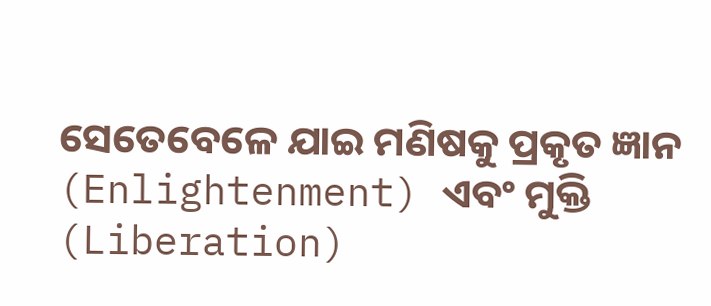ସେତେବେଳେ ଯାଇ ମଣିଷକୁ ପ୍ରକୃତ ଜ୍ଞାନ (Enlightenment) ଏବଂ ମୁକ୍ତି (Liberation)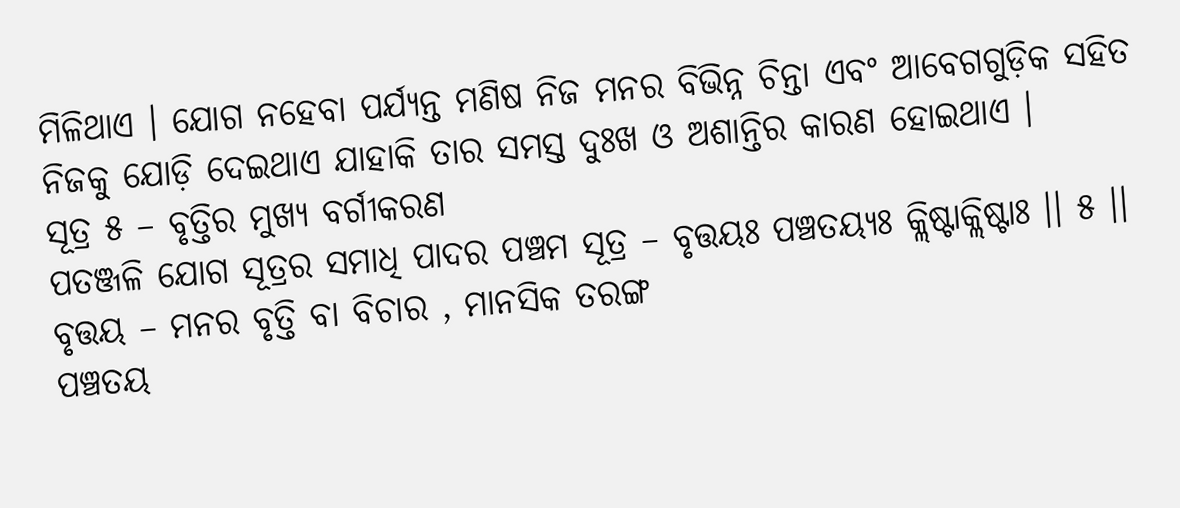ମିଳିଥାଏ । ଯୋଗ ନହେବା ପର୍ଯ୍ୟନ୍ତ ମଣିଷ ନିଜ ମନର ବିଭିନ୍ନ ଚିନ୍ତା ଏବଂ ଆବେଗଗୁଡ଼ିକ ସହିତ ନିଜକୁ ଯୋଡ଼ି ଦେଇଥାଏ ଯାହାକି ତାର ସମସ୍ତ ଦୁଃଖ ଓ ଅଶାନ୍ତିର କାରଣ ହୋଇଥାଏ ।
ସୂତ୍ର ୫ – ବୃତ୍ତିର ମୁଖ୍ୟ ବର୍ଗୀକରଣ
ପତଞ୍ଜଳି ଯୋଗ ସୂତ୍ରର ସମାଧି ପାଦର ପଞ୍ଚମ ସୂତ୍ର – ବୃତ୍ତୟଃ ପଞ୍ଚତୟ୍ୟଃ କ୍ଲିଷ୍ଟାକ୍ଲିଷ୍ଟାଃ ।। ୫ ।।
ବୃତ୍ତୟ – ମନର ବୃତ୍ତି ବା ବିଚାର , ମାନସିକ ତରଙ୍ଗ
ପଞ୍ଚତୟ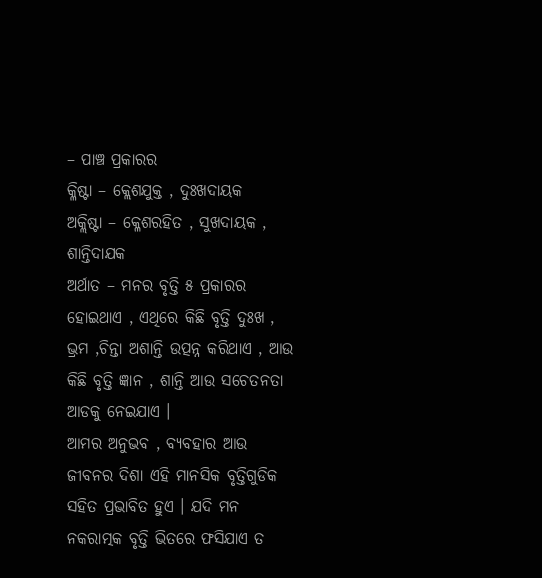– ପାଞ୍ଚ ପ୍ରକାରର
କ୍ଳିଷ୍ଟା – କ୍ଲେଶଯୁକ୍ତ , ଦୁଃଖଦାୟକ
ଅକ୍ଲିଷ୍ଟା – କ୍ଳେଶରହିତ , ସୁଖଦାୟକ , ଶାନ୍ତିଦାଯକ
ଅର୍ଥାତ – ମନର ବୃତ୍ତି ୫ ପ୍ରକାରର ହୋଇଥାଏ , ଏଥିରେ କିଛି ବୃତ୍ତି ଦୁଃଖ , ଭ୍ରମ ,ଚିନ୍ତା ଅଶାନ୍ତି ଉତ୍ପନ୍ନ କରିଥାଏ , ଆଉ କିଛି ବୃତ୍ତି ଜ୍ଞାନ , ଶାନ୍ତି ଆଉ ସଚେତନତା ଆଡକୁ ନେଇଯାଏ ।
ଆମର ଅନୁଭବ , ବ୍ୟବହାର ଆଉ ଜୀବନର ଦିଶା ଏହି ମାନସିକ ବୃତ୍ତିଗୁଡିକ ସହିତ ପ୍ରଭାବିତ ହୁଏ । ଯଦି ମନ ନକରାତ୍ମକ ବୃତ୍ତି ଭିତରେ ଫସିଯାଏ ତ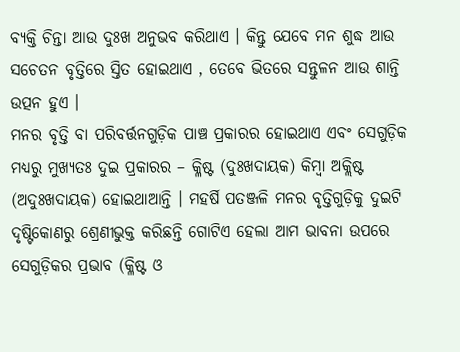ବ୍ୟକ୍ତି ଚିନ୍ତା ଆଉ ଦୁଃଖ ଅନୁଭବ କରିଥାଏ । କିନ୍ତୁ ଯେବେ ମନ ଶୁଦ୍ଧ ଆଉ ସଚେତନ ବୃତ୍ତିରେ ସ୍ତିତ ହୋଇଥାଏ , ତେବେ ଭିତରେ ସନ୍ତୁଳନ ଆଉ ଶାନ୍ତି ଉତ୍ପନ ହୁଏ ।
ମନର ବୃତ୍ତି ବା ପରିବର୍ତ୍ତନଗୁଡ଼ିକ ପାଞ୍ଚ ପ୍ରକାରର ହୋଇଥାଏ ଏବଂ ସେଗୁଡ଼ିକ ମଧ୍ୟରୁ ମୁଖ୍ୟତଃ ଦୁଇ ପ୍ରକାରର – କ୍ଳିଷ୍ଟ (ଦୁଃଖଦାୟକ) କିମ୍ବା ଅକ୍ଲିଷ୍ଟ (ଅଦୁଃଖଦାୟକ) ହୋଇଥାଆନ୍ତି । ମହର୍ଷି ପତଞ୍ଜଳି ମନର ବୃତ୍ତିଗୁଡ଼ିକୁ ଦୁଇଟି ଦୃଷ୍ଟିକୋଣରୁ ଶ୍ରେଣୀଭୁକ୍ତ କରିଛନ୍ତି ଗୋଟିଏ ହେଲା ଆମ ଭାବନା ଉପରେ ସେଗୁଡ଼ିକର ପ୍ରଭାବ (କ୍ଳିଷ୍ଟ ଓ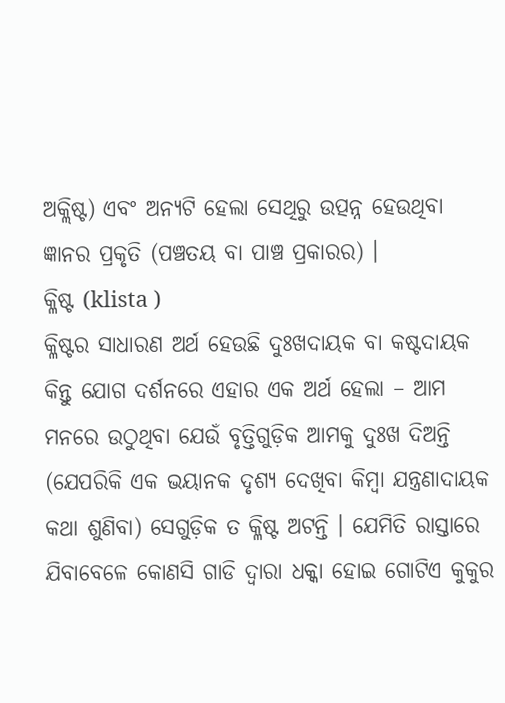ଅକ୍ଲିଷ୍ଟ) ଏବଂ ଅନ୍ୟଟି ହେଲା ସେଥିରୁ ଉତ୍ପନ୍ନ ହେଉଥିବା ଜ୍ଞାନର ପ୍ରକୃତି (ପଞ୍ଚତୟ ବା ପାଞ୍ଚ ପ୍ରକାରର) ।
କ୍ଳିଷ୍ଟ (klista )
କ୍ଳିଷ୍ଟର ସାଧାରଣ ଅର୍ଥ ହେଉଛି ଦୁଃଖଦାୟକ ବା କଷ୍ଟଦାୟକ କିନ୍ତୁ ଯୋଗ ଦର୍ଶନରେ ଏହାର ଏକ ଅର୍ଥ ହେଲା – ଆମ ମନରେ ଉଠୁଥିବା ଯେଉଁ ବୃତ୍ତିଗୁଡ଼ିକ ଆମକୁ ଦୁଃଖ ଦିଅନ୍ତି (ଯେପରିକି ଏକ ଭୟାନକ ଦୃଶ୍ୟ ଦେଖିବା କିମ୍ବା ଯନ୍ତ୍ରଣାଦାୟକ କଥା ଶୁଣିବା) ସେଗୁଡ଼ିକ ତ କ୍ଳିଷ୍ଟ ଅଟନ୍ତି । ଯେମିତି ରାସ୍ତାରେ ଯିବାବେଳେ କୋଣସି ଗାଡି ଦ୍ବାରା ଧକ୍କା ହୋଇ ଗୋଟିଏ କୁକୁର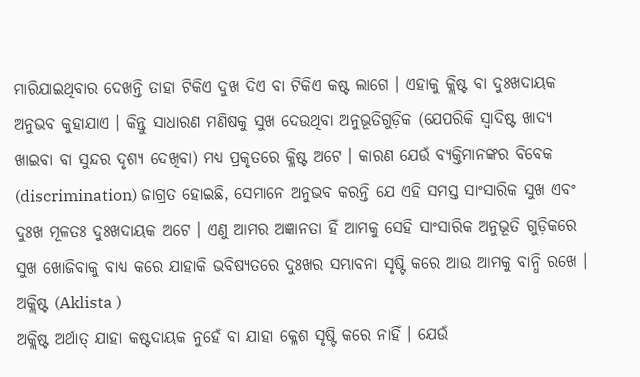ମାରିଯାଇଥିବାର ଦେଖନ୍ତି ତାହା ଟିକିଏ ଦୁଖ ଦିଏ ବା ଟିକିଏ କଷ୍ଟ ଲାଗେ । ଏହାକୁ କ୍ଲିଷ୍ଟ ବା ଦୁଃଖଦାୟକ ଅନୁଭବ କୁହାଯାଏ । କିନ୍ତୁ ସାଧାରଣ ମଣିଷକୁ ସୁଖ ଦେଉଥିବା ଅନୁଭୂତିଗୁଡ଼ିକ (ଯେପରିକି ସ୍ୱାଦିଷ୍ଟ ଖାଦ୍ୟ ଖାଇବା ବା ସୁନ୍ଦର ଦୃଶ୍ୟ ଦେଖିବା) ମଧ୍ୟ ପ୍ରକୃତରେ କ୍ଳିଷ୍ଟ ଅଟେ । କାରଣ ଯେଉଁ ବ୍ୟକ୍ତିମାନଙ୍କର ବିବେକ (discrimination) ଜାଗ୍ରତ ହୋଇଛି, ସେମାନେ ଅନୁଭବ କରନ୍ତି ଯେ ଏହି ସମସ୍ତ ସାଂସାରିକ ସୁଖ ଏବଂ ଦୁଃଖ ମୂଳତଃ ଦୁଃଖଦାୟକ ଅଟେ । ଏଣୁ ଆମର ଅଜ୍ଞାନତା ହିଁ ଆମକୁ ସେହି ସାଂସାରିକ ଅନୁଭୂତି ଗୁଡ଼ିକରେ ସୁଖ ଖୋଜିବାକୁ ବାଧ୍ୟ କରେ ଯାହାକି ଭବିଷ୍ୟତରେ ଦୁଃଖର ସମ୍ଭାବନା ସୃଷ୍ଟି କରେ ଆଉ ଆମକୁ ବାନ୍ଧି ରଖେ ।
ଅକ୍ଲିଷ୍ଟ (Aklista )
ଅକ୍ଲିଷ୍ଟ ଅର୍ଥାତ୍ ଯାହା କଷ୍ଟଦାୟକ ନୁହେଁ ବା ଯାହା କ୍ଳେଶ ସୃଷ୍ଟି କରେ ନାହିଁ । ଯେଉଁ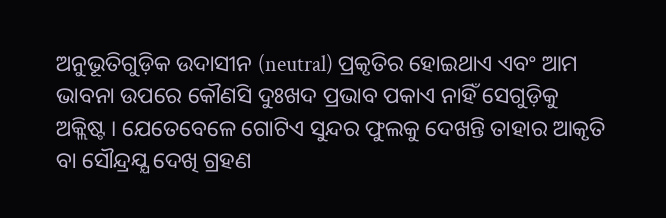ଅନୁଭୂତିଗୁଡ଼ିକ ଉଦାସୀନ (neutral) ପ୍ରକୃତିର ହୋଇଥାଏ ଏବଂ ଆମ ଭାବନା ଉପରେ କୌଣସି ଦୁଃଖଦ ପ୍ରଭାବ ପକାଏ ନାହିଁ ସେଗୁଡ଼ିକୁ ଅକ୍ଲିଷ୍ଟ । ଯେତେବେଳେ ଗୋଟିଏ ସୁନ୍ଦର ଫୁଲକୁ ଦେଖନ୍ତି ତାହାର ଆକୃତି ବା ସୌନ୍ଦ୍ରଯ୍ଯ ଦେଖି ଗ୍ରହଣ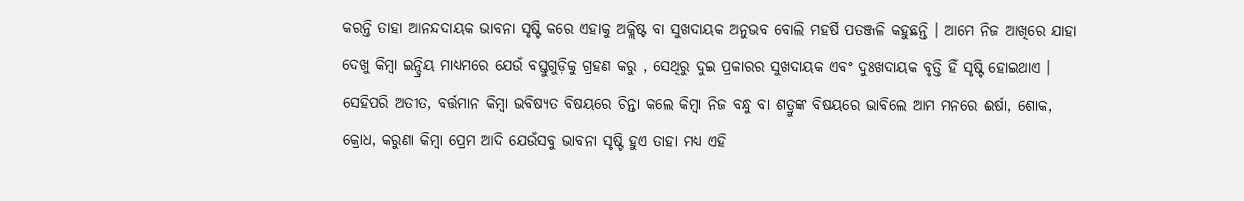କରନ୍ତି ତାହା ଆନନ୍ଦଦାୟକ ଭାବନା ସୃଷ୍ଟି କରେ ଏହାକୁ ଅକ୍ଲିଷ୍ଟ ବା ସୁଖଦାୟକ ଅନୁଭବ ବୋଲି ମହର୍ଷି ପତଞ୍ଜଳି କହୁଛନ୍ତି । ଆମେ ନିଜ ଆଖିରେ ଯାହା ଦେଖୁ କିମ୍ବା ଇନ୍ଦ୍ରିୟ ମାଧ୍ୟମରେ ଯେଉଁ ବସ୍ତୁଗୁଡ଼ିକୁ ଗ୍ରହଣ କରୁ , ସେଥିରୁ ଦୁଇ ପ୍ରକାରର ସୁଖଦାୟକ ଏବଂ ଦୁଃଖଦାୟକ ବୃତ୍ତି ହିଁ ସୃଷ୍ଟି ହୋଇଥାଏ । ସେହିପରି ଅତୀତ, ବର୍ତ୍ତମାନ କିମ୍ବା ଭବିଷ୍ୟତ ବିଷୟରେ ଚିନ୍ତା କଲେ କିମ୍ବା ନିଜ ବନ୍ଧୁ ବା ଶତ୍ରୁଙ୍କ ବିଷୟରେ ଭାବିଲେ ଆମ ମନରେ ଈର୍ଷା, ଶୋକ, କ୍ରୋଧ, କରୁଣା କିମ୍ବା ପ୍ରେମ ଆଦି ଯେଉଁସବୁ ଭାବନା ସୃଷ୍ଟି ହୁଏ ତାହା ମଧ୍ୟ ଏହି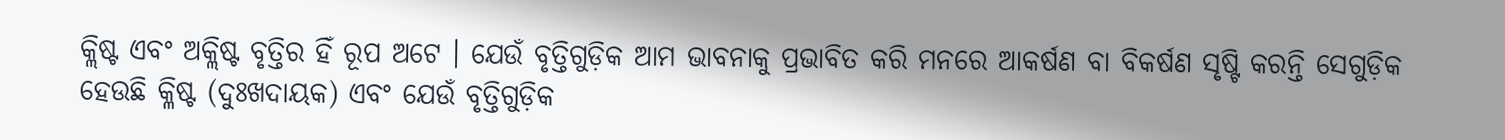କ୍ଲିଷ୍ଟ ଏବଂ ଅକ୍ଲିଷ୍ଟ ବୃତ୍ତିର ହିଁ ରୂପ ଅଟେ । ଯେଉଁ ବୃତ୍ତିଗୁଡ଼ିକ ଆମ ଭାବନାକୁ ପ୍ରଭାବିତ କରି ମନରେ ଆକର୍ଷଣ ବା ବିକର୍ଷଣ ସୃଷ୍ଟି କରନ୍ତି ସେଗୁଡ଼ିକ ହେଉଛି କ୍ଳିଷ୍ଟ (ଦୁଃଖଦାୟକ) ଏବଂ ଯେଉଁ ବୃତ୍ତିଗୁଡ଼ିକ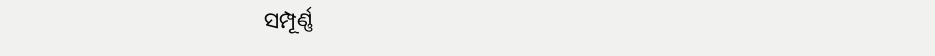ସମ୍ପୂର୍ଣ୍ଣ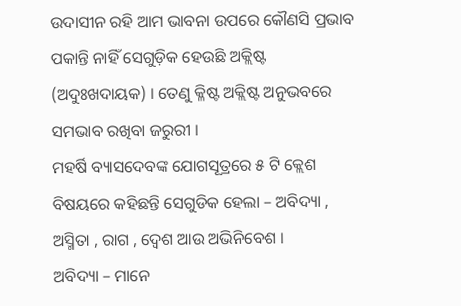ଉଦାସୀନ ରହି ଆମ ଭାବନା ଉପରେ କୌଣସି ପ୍ରଭାବ ପକାନ୍ତି ନାହିଁ ସେଗୁଡ଼ିକ ହେଉଛି ଅକ୍ଲିଷ୍ଟ (ଅଦୁଃଖଦାୟକ) । ତେଣୁ କ୍ଳିଷ୍ଟ ଅକ୍ଲିଷ୍ଟ ଅନୁଭବରେ ସମଭାବ ରଖିବା ଜରୁରୀ ।
ମହର୍ଷି ବ୍ୟାସଦେବଙ୍କ ଯୋଗସୂତ୍ରରେ ୫ ଟି କ୍ଲେଶ ବିଷୟରେ କହିଛନ୍ତି ସେଗୁଡିକ ହେଲା – ଅବିଦ୍ୟା , ଅସ୍ମିତା , ରାଗ , ଦ୍ୱେଶ ଆଉ ଅଭିନିବେଶ ।
ଅବିଦ୍ୟା – ମାନେ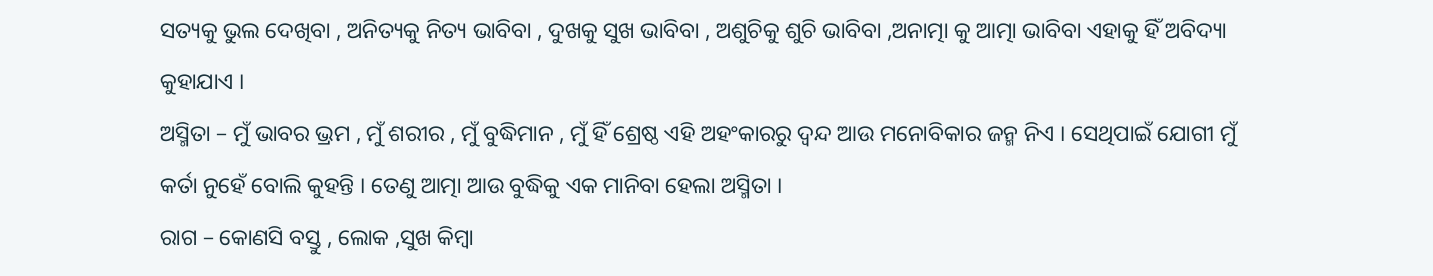ସତ୍ୟକୁ ଭୁଲ ଦେଖିବା , ଅନିତ୍ୟକୁ ନିତ୍ୟ ଭାବିବା , ଦୁଖକୁ ସୁଖ ଭାବିବା , ଅଶୁଚିକୁ ଶୁଚି ଭାବିବା ,ଅନାତ୍ମା କୁ ଆତ୍ମା ଭାବିବା ଏହାକୁ ହିଁ ଅବିଦ୍ୟା କୁହାଯାଏ ।
ଅସ୍ମିତା – ମୁଁ ଭାବର ଭ୍ରମ , ମୁଁ ଶରୀର , ମୁଁ ବୁଦ୍ଧିମାନ , ମୁଁ ହିଁ ଶ୍ରେଷ୍ଠ ଏହି ଅହଂକାରରୁ ଦ୍ଵନ୍ଦ ଆଉ ମନୋବିକାର ଜନ୍ମ ନିଏ । ସେଥିପାଇଁ ଯୋଗୀ ମୁଁ କର୍ତା ନୁହେଁ ବୋଲି କୁହନ୍ତି । ତେଣୁ ଆତ୍ମା ଆଉ ବୁଦ୍ଧିକୁ ଏକ ମାନିବା ହେଲା ଅସ୍ମିତା ।
ରାଗ – କୋଣସି ବସ୍ତୁ , ଲୋକ ,ସୁଖ କିମ୍ବା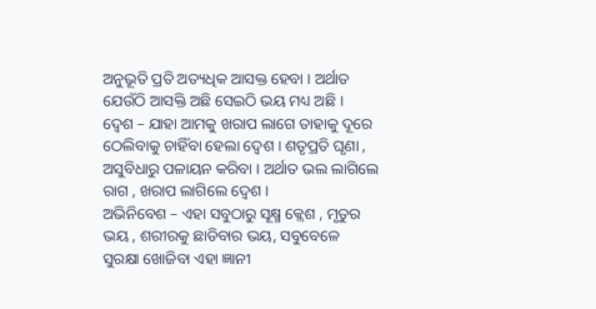ଅନୁଭୂତି ପ୍ରତି ଅତ୍ୟଧିକ ଆସକ୍ତ ହେବା । ଅର୍ଥାତ ଯେଉଁଠି ଆସକ୍ତି ଅଛି ସେଇଠି ଭୟ ମଧ୍ୟ ଅଛି ।
ଦ୍ୱେଶ – ଯାହା ଆମକୁ ଖରାପ ଲାଗେ ତାହାକୁ ଦୂରେ ଠେଲିବାକୁ ଚାହିଁବା ହେଲା ଦ୍ୱେଶ । ଶତୃପ୍ରତି ଘୃଣା , ଅସୁବିଧାରୁ ପଳାୟନ କରିବା । ଅର୍ଥାତ ଭଲ ଲାଗିଲେ ରାଗ , ଖରାପ ଲାଗିଲେ ଦ୍ୱେଶ ।
ଅଭିନିବେଶ – ଏହା ସବୁଠାରୁ ସୂକ୍ଷ୍ମ କ୍ଲେଶ , ମୃତୁର ଭୟ , ଶରୀରକୁ ଛାଡିବାର ଭୟ, ସବୁବେଳେ ସୁରକ୍ଷା ଖୋଜିବା ଏହା ଜ୍ଞାନୀ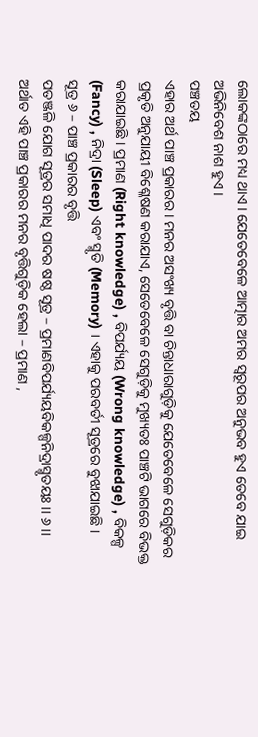ଲୋକଙ୍କଠାରେ ମଧ୍ୟ ଥାଏ । ଯେତେବେଳେ ଆତ୍ମାର ଅମର ସ୍ବରୂପର ଅନୁଭବ ହୁଏ ତେବେ ଯାଇ ଅଭିନିବେଶ ନାଶ ହୁଏ ।
ପଞ୍ଚତୟ
ଏହାର ଅର୍ଥ ପାଞ୍ଚ ପ୍ରକାରର । ମନର ଅସଂଖ୍ୟ ବୃତ୍ତି ବା ଚିନ୍ତାଧାରାଗୁଡ଼ିକୁ ଯେତେବେଳେ ସେଗୁଡ଼ିକର ପ୍ରକୃତି ଅନୁଯାୟୀ ବିଶ୍ଳେଷଣ କରାଯାଏ, ସେତେବେଳେ ସେଗୁଡ଼ିକୁ ମୁଖ୍ୟତଃ ପାଞ୍ଚଟି ଭାଗରେ ବିଭକ୍ତ କରାଯାଇଛି । ପ୍ରମାଣ (Right knowledge) , ବିପର୍ଯ୍ୟୟ (Wrong knowledge) , ବିକଳ୍ପ (Fancy) , ନିଦ୍ରା (Sleep) ଏବଂ ସ୍ମୃତି (Memory) । ଏହାକୁ ପରବର୍ତୀ ସୂତ୍ରରେ ବୁଝାଯାଇଛି ।
ସୂତ୍ର ୬ – ପାଞ୍ଚ ପ୍ରକାରର ବୃତ୍ତି
ପତଞ୍ଜଳି ଯୋଗ ସୂତ୍ରର ସମାଧି ପାଦର ଷଷ୍ଠ ସୂତ୍ର – ପ୍ରମାଣବିପର୍ଯ୍ୟୟବିକଳ୍ପନିଦ୍ରାସ୍ମୃତୟଃ ।। ୬ ।।
ଅର୍ଥାତ ଏହି ପାଞ୍ଚ ପ୍ରକାରର ମନର ବୃତ୍ତିଗୁଡ଼ିକ ହେଲା – ପ୍ରମାଣ ,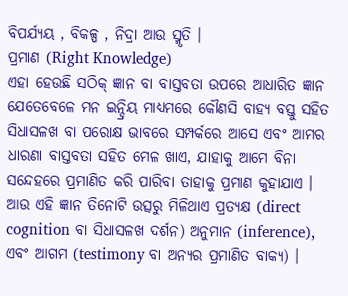ବିପର୍ଯ୍ୟୟ , ବିକଳ୍ପ , ନିଦ୍ରା ଆଉ ସ୍ମୃତି ।
ପ୍ରମାଣ (Right Knowledge)
ଏହା ହେଉଛି ସଠିକ୍ ଜ୍ଞାନ ବା ବାସ୍ତବତା ଉପରେ ଆଧାରିତ ଜ୍ଞାନ ଯେତେବେଳେ ମନ ଇନ୍ଦ୍ରିୟ ମାଧ୍ୟମରେ କୌଣସି ବାହ୍ୟ ବସ୍ତୁ ସହିତ ସିଧାସଳଖ ବା ପରୋକ୍ଷ ଭାବରେ ସମ୍ପର୍କରେ ଆସେ ଏବଂ ଆମର ଧାରଣା ବାସ୍ତବତା ସହିତ ମେଳ ଖାଏ, ଯାହାକୁ ଆମେ ବିନା ସନ୍ଦେହରେ ପ୍ରମାଣିତ କରି ପାରିବା ତାହାକୁ ପ୍ରମାଣ କୁହାଯାଏ । ଆଉ ଏହି ଜ୍ଞାନ ତିନୋଟି ଉତ୍ସରୁ ମିଳିଥାଏ ପ୍ରତ୍ୟକ୍ଷ (direct cognition ବା ସିଧାସଳଖ ଦର୍ଶନ) ଅନୁମାନ (inference), ଏବଂ ଆଗମ (testimony ବା ଅନ୍ୟର ପ୍ରମାଣିତ ବାକ୍ୟ) ।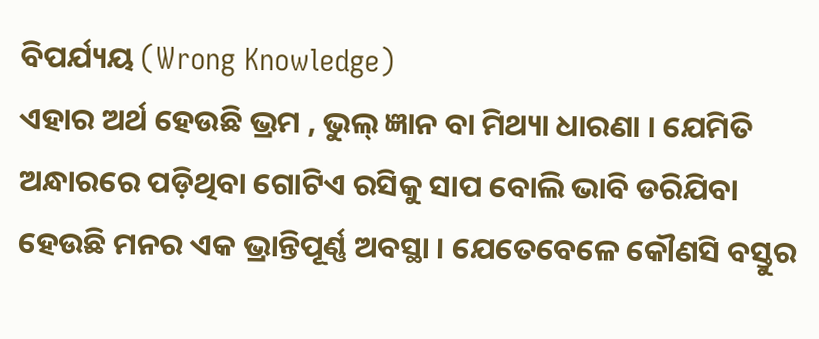ବିପର୍ଯ୍ୟୟ (Wrong Knowledge)
ଏହାର ଅର୍ଥ ହେଉଛି ଭ୍ରମ , ଭୁଲ୍ ଜ୍ଞାନ ବା ମିଥ୍ୟା ଧାରଣା । ଯେମିତି ଅନ୍ଧାରରେ ପଡ଼ିଥିବା ଗୋଟିଏ ରସିକୁ ସାପ ବୋଲି ଭାବି ଡରିଯିବା ହେଉଛି ମନର ଏକ ଭ୍ରାନ୍ତିପୂର୍ଣ୍ଣ ଅବସ୍ଥା । ଯେତେବେଳେ କୌଣସି ବସ୍ତୁର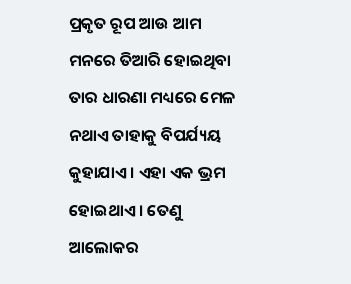ପ୍ରକୃତ ରୂପ ଆଉ ଆମ ମନରେ ତିଆରି ହୋଇଥିବା ତାର ଧାରଣା ମଧ୍ୟରେ ମେଳ ନଥାଏ ତାହାକୁ ବିପର୍ଯ୍ୟୟ କୁହାଯାଏ । ଏହା ଏକ ଭ୍ରମ ହୋଇଥାଏ । ତେଣୁ ଆଲୋକର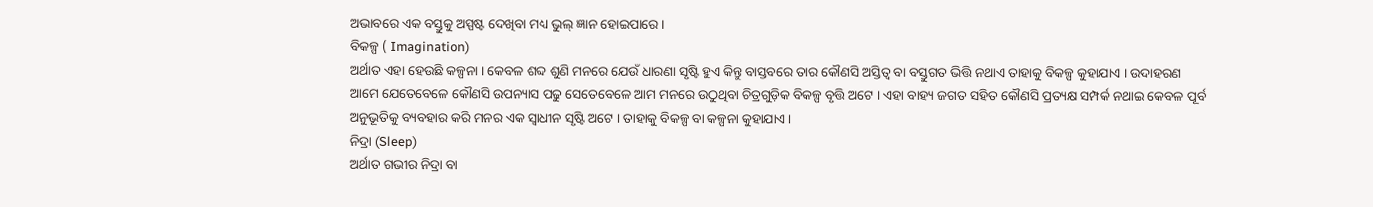ଅଭାବରେ ଏକ ବସ୍ତୁକୁ ଅସ୍ପଷ୍ଟ ଦେଖିବା ମଧ୍ୟ ଭୁଲ୍ ଜ୍ଞାନ ହୋଇପାରେ ।
ବିକଳ୍ପ ( Imagination)
ଅର୍ଥାତ ଏହା ହେଉଛି କଳ୍ପନା । କେବଳ ଶବ୍ଦ ଶୁଣି ମନରେ ଯେଉଁ ଧାରଣା ସୃଷ୍ଟି ହୁଏ କିନ୍ତୁ ବାସ୍ତବରେ ତାର କୌଣସି ଅସ୍ତିତ୍ୱ ବା ବସ୍ତୁଗତ ଭିତ୍ତି ନଥାଏ ତାହାକୁ ବିକଳ୍ପ କୁହାଯାଏ । ଉଦାହରଣ ଆମେ ଯେତେବେଳେ କୌଣସି ଉପନ୍ୟାସ ପଢୁ ସେତେବେଳେ ଆମ ମନରେ ଉଠୁଥିବା ଚିତ୍ରଗୁଡ଼ିକ ବିକଳ୍ପ ବୃତ୍ତି ଅଟେ । ଏହା ବାହ୍ୟ ଜଗତ ସହିତ କୌଣସି ପ୍ରତ୍ୟକ୍ଷ ସମ୍ପର୍କ ନଥାଇ କେବଳ ପୂର୍ବ ଅନୁଭୂତିକୁ ବ୍ୟବହାର କରି ମନର ଏକ ସ୍ୱାଧୀନ ସୃଷ୍ଟି ଅଟେ । ତାହାକୁ ବିକଳ୍ପ ବା କଳ୍ପନା କୁହାଯାଏ ।
ନିଦ୍ରା (Sleep)
ଅର୍ଥାତ ଗଭୀର ନିଦ୍ରା ବା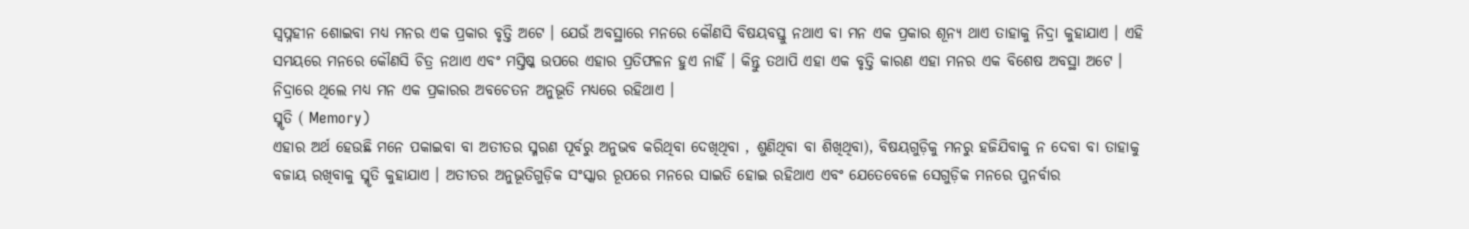ସ୍ୱପ୍ନହୀନ ଶୋଇବା ମଧ୍ୟ ମନର ଏକ ପ୍ରକାର ବୃତ୍ତି ଅଟେ । ଯେଉଁ ଅବସ୍ଥାରେ ମନରେ କୌଣସି ବିଷୟବସ୍ତୁ ନଥାଏ ବା ମନ ଏକ ପ୍ରକାର ଶୂନ୍ୟ ଥାଏ ତାହାକୁ ନିଦ୍ରା କୁହାଯାଏ । ଏହି ସମୟରେ ମନରେ କୌଣସି ଚିତ୍ର ନଥାଏ ଏବଂ ମସ୍ତିଷ୍କ ଉପରେ ଏହାର ପ୍ରତିଫଳନ ହୁଏ ନାହିଁ । କିନ୍ତୁ ତଥାପି ଏହା ଏକ ବୃତ୍ତି କାରଣ ଏହା ମନର ଏକ ବିଶେଷ ଅବସ୍ଥା ଅଟେ । ନିଦ୍ରାରେ ଥିଲେ ମଧ୍ୟ ମନ ଏକ ପ୍ରକାରର ଅବଚେତନ ଅନୁଭୂତି ମଧ୍ୟରେ ରହିଥାଏ ।
ସ୍ମୃତି ( Memory)
ଏହାର ଅର୍ଥ ହେଉଛି ମନେ ପକାଇବା ବା ଅତୀତର ସ୍ମରଣ ପୂର୍ବରୁ ଅନୁଭବ କରିଥିବା ଦେଖିଥିବା , ଶୁଣିଥିବା ବା ଶିଖିଥିବା), ବିଷୟଗୁଡ଼ିକୁ ମନରୁ ହଜିଯିବାକୁ ନ ଦେବା ବା ତାହାକୁ ବଜାୟ ରଖିବାକୁ ସ୍ମୃତି କୁହାଯାଏ । ଅତୀତର ଅନୁଭୂତିଗୁଡ଼ିକ ସଂସ୍କାର ରୂପରେ ମନରେ ସାଇତି ହୋଇ ରହିଥାଏ ଏବଂ ଯେତେବେଳେ ସେଗୁଡ଼ିକ ମନରେ ପୁନର୍ବାର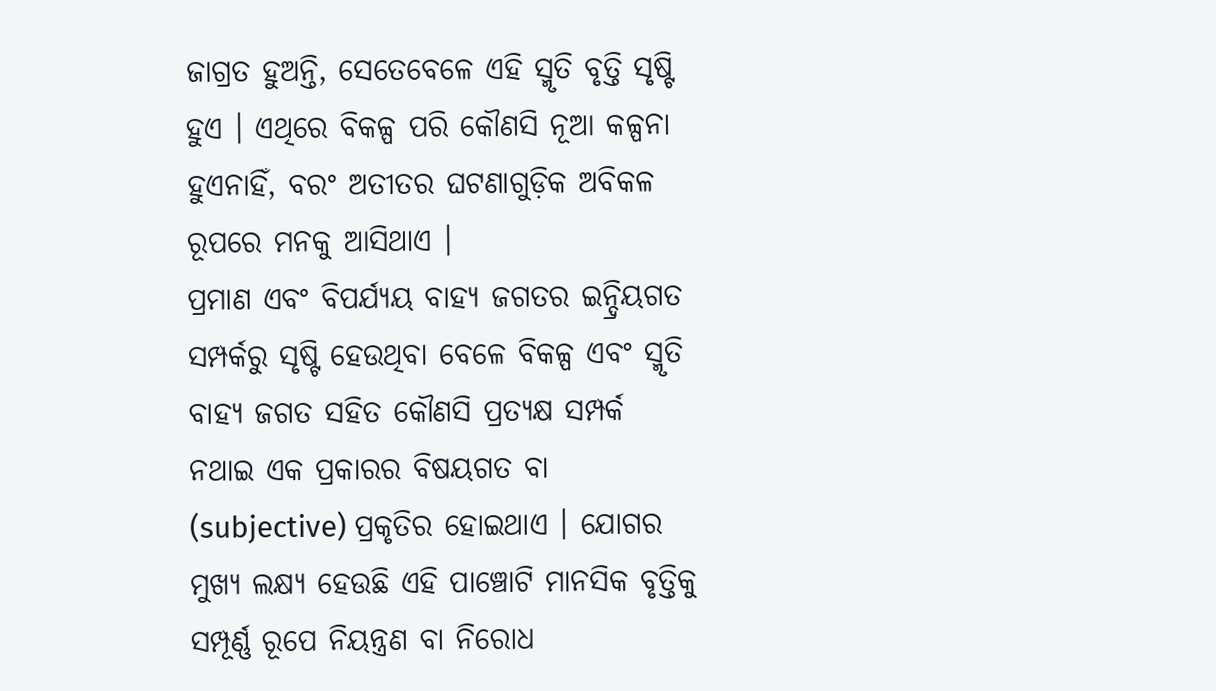ଜାଗ୍ରତ ହୁଅନ୍ତି, ସେତେବେଳେ ଏହି ସ୍ମୃତି ବୃତ୍ତି ସୃଷ୍ଟି ହୁଏ । ଏଥିରେ ବିକଳ୍ପ ପରି କୌଣସି ନୂଆ କଳ୍ପନା ହୁଏନାହିଁ, ବରଂ ଅତୀତର ଘଟଣାଗୁଡ଼ିକ ଅବିକଳ ରୂପରେ ମନକୁ ଆସିଥାଏ ।
ପ୍ରମାଣ ଏବଂ ବିପର୍ଯ୍ୟୟ ବାହ୍ୟ ଜଗତର ଇନ୍ଦ୍ରିୟଗତ ସମ୍ପର୍କରୁ ସୃଷ୍ଟି ହେଉଥିବା ବେଳେ ବିକଳ୍ପ ଏବଂ ସ୍ମୃତି ବାହ୍ୟ ଜଗତ ସହିତ କୌଣସି ପ୍ରତ୍ୟକ୍ଷ ସମ୍ପର୍କ ନଥାଇ ଏକ ପ୍ରକାରର ବିଷୟଗତ ବା (subjective) ପ୍ରକୃତିର ହୋଇଥାଏ । ଯୋଗର ମୁଖ୍ୟ ଲକ୍ଷ୍ୟ ହେଉଛି ଏହି ପାଞ୍ଚୋଟି ମାନସିକ ବୃତ୍ତିକୁ ସମ୍ପୂର୍ଣ୍ଣ ରୂପେ ନିୟନ୍ତ୍ରଣ ବା ନିରୋଧ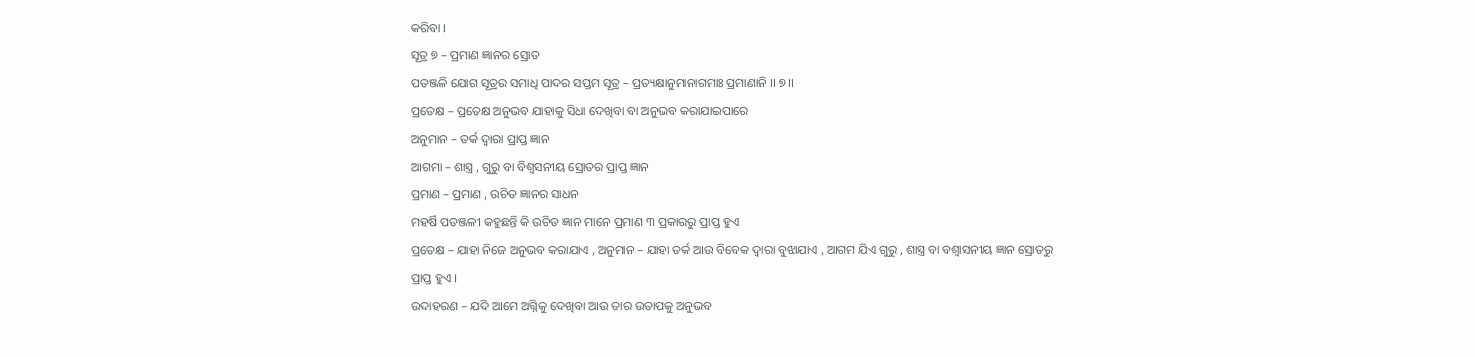କରିବା ।
ସୂତ୍ର ୭ – ପ୍ରମାଣ ଜ୍ଞାନର ସ୍ରୋତ
ପତଞ୍ଜଳି ଯୋଗ ସୂତ୍ରର ସମାଧି ପାଦର ସପ୍ତମ ସୂତ୍ର – ପ୍ରତ୍ୟକ୍ଷାନୁମାନାଗମାଃ ପ୍ରମାଣାନି ।। ୭ ।।
ପ୍ରତେକ୍ଷ – ପ୍ରତେକ୍ଷ ଅନୁଭବ ଯାହାକୁ ସିଧା ଦେଖିବା ବା ଅନୁଭବ କରାଯାଇପାରେ
ଅନୁମାନ – ତର୍କ ଦ୍ବାରା ପ୍ରାପ୍ତ ଜ୍ଞାନ
ଆଗମା – ଶାସ୍ତ୍ର , ଗୁରୁ ବା ବିଶ୍ୱସନୀୟ ସ୍ରୋତର ପ୍ରାପ୍ତ ଜ୍ଞାନ
ପ୍ରମାଣ – ପ୍ରମାଣ , ଉଚିତ ଜ୍ଞାନର ସାଧନ
ମହର୍ଷି ପତଞ୍ଜଳୀ କହୁଛନ୍ତି କି ଉଚିତ ଜ୍ଞାନ ମାନେ ପ୍ରମାଣ ୩ ପ୍ରକାରରୁ ପ୍ରାପ୍ତ ହୁଏ
ପ୍ରତେକ୍ଷ – ଯାହା ନିଜେ ଅନୁଭବ କରାଯାଏ , ଅନୁମାନ – ଯାହା ତର୍କ ଆଉ ବିବେକ ଦ୍ବାରା ବୁଝାଯାଏ , ଆଗମ ଯିଏ ଗୁରୁ , ଶାସ୍ତ୍ର ବା ବଶ୍ୱାସନୀୟ ଜ୍ଞାନ ସ୍ରୋତରୁ ପ୍ରାପ୍ତ ହୁଏ ।
ଉଦାହରଣ – ଯଦି ଆମେ ଅଗ୍ନିକୁ ଦେଖିବା ଆଉ ତାର ଉତାପକୁ ଅନୁଭବ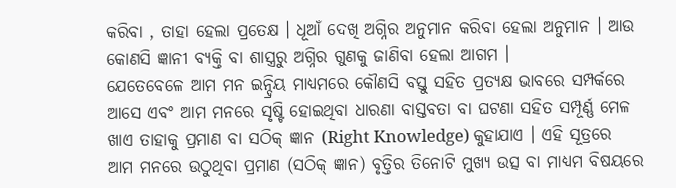କରିବା , ତାହା ହେଲା ପ୍ରତେକ୍ଷ । ଧୂଆଁ ଦେଖି ଅଗ୍ନିର ଅନୁମାନ କରିବା ହେଲା ଅନୁମାନ । ଆଉ କୋଣସି ଜ୍ଞାନୀ ବ୍ୟକ୍ତି ବା ଶାସ୍ତ୍ରରୁ ଅଗ୍ନିର ଗୁଣକୁ ଜାଣିବା ହେଲା ଆଗମ ।
ଯେତେବେଳେ ଆମ ମନ ଇନ୍ଦ୍ରିୟ ମାଧ୍ୟମରେ କୌଣସି ବସ୍ତୁ ସହିତ ପ୍ରତ୍ୟକ୍ଷ ଭାବରେ ସମ୍ପର୍କରେ ଆସେ ଏବଂ ଆମ ମନରେ ସୃଷ୍ଟି ହୋଇଥିବା ଧାରଣା ବାସ୍ତବତା ବା ଘଟଣା ସହିତ ସମ୍ପୂର୍ଣ୍ଣ ମେଳ ଖାଏ ତାହାକୁ ପ୍ରମାଣ ବା ସଠିକ୍ ଜ୍ଞାନ (Right Knowledge) କୁହାଯାଏ । ଏହି ସୂତ୍ରରେ ଆମ ମନରେ ଉଠୁଥିବା ପ୍ରମାଣ (ସଠିକ୍ ଜ୍ଞାନ) ବୃତ୍ତିର ତିନୋଟି ମୁଖ୍ୟ ଉତ୍ସ ବା ମାଧ୍ୟମ ବିଷୟରେ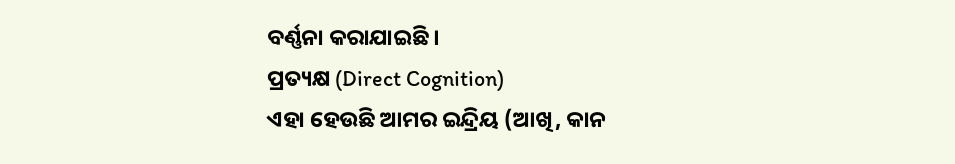ବର୍ଣ୍ଣନା କରାଯାଇଛି ।
ପ୍ରତ୍ୟକ୍ଷ (Direct Cognition)
ଏହା ହେଉଛି ଆମର ଇନ୍ଦ୍ରିୟ (ଆଖି, କାନ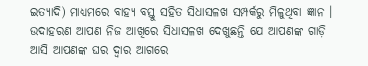ଇତ୍ୟାଦି) ମାଧ୍ୟମରେ ବାହ୍ୟ ବସ୍ତୁ ସହିତ ସିଧାସଳଖ ସମ୍ପର୍କରୁ ମିଳୁଥିବା ଜ୍ଞାନ । ଉଦାହରଣ ଆପଣ ନିଜ ଆଖିରେ ସିଧାସଳଖ ଦେଖୁଛନ୍ତି ଯେ ଆପଣଙ୍କ ଗାଡ଼ି ଆସି ଆପଣଙ୍କ ଘର ଦ୍ୱାର ଆଗରେ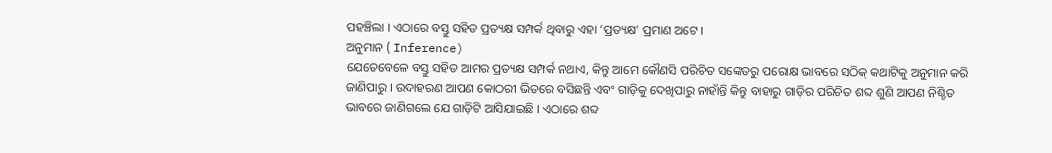ପହଞ୍ଚିଲା । ଏଠାରେ ବସ୍ତୁ ସହିତ ପ୍ରତ୍ୟକ୍ଷ ସମ୍ପର୍କ ଥିବାରୁ ଏହା ‘ପ୍ରତ୍ୟକ୍ଷ’ ପ୍ରମାଣ ଅଟେ ।
ଅନୁମାନ ( Inference)
ଯେତେବେଳେ ବସ୍ତୁ ସହିତ ଆମର ପ୍ରତ୍ୟକ୍ଷ ସମ୍ପର୍କ ନଥାଏ, କିନ୍ତୁ ଆମେ କୌଣସି ପରିଚିତ ସଙ୍କେତରୁ ପରୋକ୍ଷ ଭାବରେ ସଠିକ୍ କଥାଟିକୁ ଅନୁମାନ କରି ଜାଣିପାରୁ । ଉଦାହରଣ ଆପଣ କୋଠରୀ ଭିତରେ ବସିଛନ୍ତି ଏବଂ ଗାଡ଼ିକୁ ଦେଖିପାରୁ ନାହାଁନ୍ତି କିନ୍ତୁ ବାହାରୁ ଗାଡ଼ିର ପରିଚିତ ଶବ୍ଦ ଶୁଣି ଆପଣ ନିଶ୍ଚିତ ଭାବରେ ଜାଣିଗଲେ ଯେ ଗାଡ଼ିଟି ଆସିଯାଇଛି । ଏଠାରେ ଶବ୍ଦ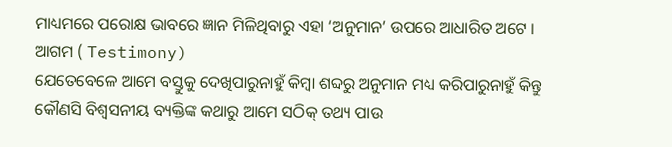ମାଧ୍ୟମରେ ପରୋକ୍ଷ ଭାବରେ ଜ୍ଞାନ ମିଳିଥିବାରୁ ଏହା ‘ଅନୁମାନ’ ଉପରେ ଆଧାରିତ ଅଟେ ।
ଆଗମ ( Testimony)
ଯେତେବେଳେ ଆମେ ବସ୍ତୁକୁ ଦେଖିପାରୁନାହୁଁ କିମ୍ବା ଶବ୍ଦରୁ ଅନୁମାନ ମଧ୍ୟ କରିପାରୁନାହୁଁ କିନ୍ତୁ କୌଣସି ବିଶ୍ୱସନୀୟ ବ୍ୟକ୍ତିଙ୍କ କଥାରୁ ଆମେ ସଠିକ୍ ତଥ୍ୟ ପାଉ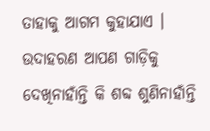ତାହାକୁ ଆଗମ କୁହାଯାଏ । ଉଦାହରଣ ଆପଣ ଗାଡ଼ିକୁ ଦେଖିନାହାଁନ୍ତି କି ଶବ୍ଦ ଶୁଣିନାହାଁନ୍ତି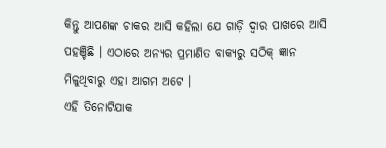କିନ୍ତୁ ଆପଣଙ୍କ ଚାକର ଆସି କହିଲା ଯେ ଗାଡ଼ି ଦ୍ୱାର ପାଖରେ ଆସି ପହଞ୍ଚିଛି । ଏଠାରେ ଅନ୍ୟର ପ୍ରମାଣିତ ବାକ୍ୟରୁ ସଠିକ୍ ଜ୍ଞାନ ମିଳୁଥିବାରୁ ଏହା ଆଗମ ଅଟେ ।
ଏହି ତିନୋଟିଯାକ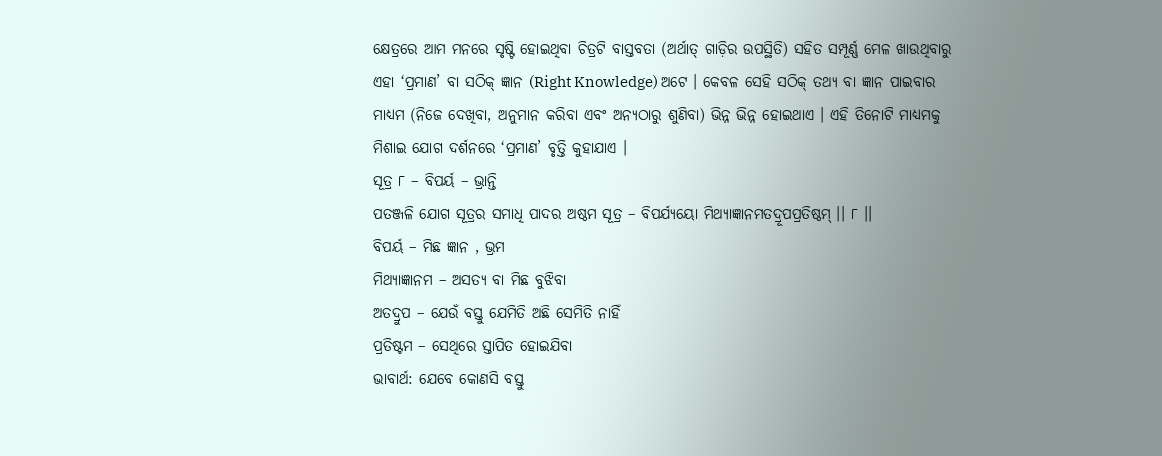କ୍ଷେତ୍ରରେ ଆମ ମନରେ ସୃଷ୍ଟି ହୋଇଥିବା ଚିତ୍ରଟି ବାସ୍ତବତା (ଅର୍ଥାତ୍ ଗାଡ଼ିର ଉପସ୍ଥିତି) ସହିତ ସମ୍ପୂର୍ଣ୍ଣ ମେଳ ଖାଉଥିବାରୁ ଏହା ‘ପ୍ରମାଣ’ ବା ସଠିକ୍ ଜ୍ଞାନ (Right Knowledge) ଅଟେ । କେବଳ ସେହି ସଠିକ୍ ତଥ୍ୟ ବା ଜ୍ଞାନ ପାଇବାର ମାଧ୍ୟମ (ନିଜେ ଦେଖିବା, ଅନୁମାନ କରିବା ଏବଂ ଅନ୍ୟଠାରୁ ଶୁଣିବା) ଭିନ୍ନ ଭିନ୍ନ ହୋଇଥାଏ । ଏହି ତିନୋଟି ମାଧ୍ୟମକୁ ମିଶାଇ ଯୋଗ ଦର୍ଶନରେ ‘ପ୍ରମାଣ’ ବୃତ୍ତି କୁହାଯାଏ ।
ସୂତ୍ର ୮ – ବିପର୍ୟ – ଭ୍ରାନ୍ତି
ପତଞ୍ଜଳି ଯୋଗ ସୂତ୍ରର ସମାଧି ପାଦର ଅଷ୍ଠମ ସୂତ୍ର – ବିପର୍ଯ୍ୟୟୋ ମିଥ୍ୟାଜ୍ଞାନମତଦ୍ରୂପପ୍ରତିଷ୍ଠମ୍ ।। ୮ ।।
ବିପର୍ୟ – ମିଛ ଜ୍ଞାନ , ଭ୍ରମ
ମିଥ୍ୟାଜ୍ଞାନମ – ଅସତ୍ୟ ବା ମିଛ ବୁଝିବା
ଅତଦ୍ରୁପ – ଯେଉଁ ବସ୍ତୁ ଯେମିତି ଅଛି ସେମିତି ନାହିଁ
ପ୍ରତିଷ୍ଟମ – ସେଥିରେ ସ୍ତାପିତ ହୋଇଯିବା
ଭାବାର୍ଥ: ଯେବେ କୋଣସି ବସ୍ତୁ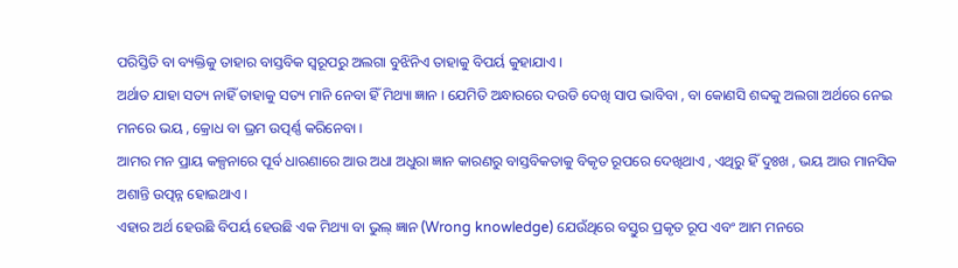ପରିସ୍ତିତି ବା ବ୍ୟକ୍ତିକୁ ତାହାର ବାସ୍ତବିକ ସ୍ଵରୂପରୁ ଅଲଗା ବୁଝିନିଏ ତାହାକୁ ବିପର୍ୟ କୁହାଯାଏ ।
ଅର୍ଥାତ ଯାହା ସତ୍ୟ ନାହିଁ ତାହାକୁ ସତ୍ୟ ମାନି ନେବା ହିଁ ମିଥ୍ୟା ଜ୍ଞାନ । ଯେମିତି ଅନ୍ଧାରରେ ଦଉଡି ଦେଖି ସାପ ଭାବିବା , ବା କୋଣସି ଶବ୍ଦକୁ ଅଲଗା ଅର୍ଥରେ ନେଇ ମନରେ ଭୟ , କ୍ରୋଧ ବା ଭ୍ରମ ଉତ୍ପର୍ଣ୍ଣ କରିନେବା ।
ଆମର ମନ ପ୍ରାୟ କଳ୍ପନାରେ ପୂର୍ବ ଧାରଣାରେ ଆଉ ଅଧା ଅଧୁରା ଜ୍ଞାନ କାରଣରୁ ବାସ୍ତବିକତାକୁ ବିକୃତ ରୂପରେ ଦେଖିଥାଏ , ଏଥିରୁ ହିଁ ଦୁଃଖ , ଭୟ ଆଉ ମାନସିକ ଅଶାନ୍ତି ଉତ୍ପନ୍ନ ହୋଇଥାଏ ।
ଏହାର ଅର୍ଥ ହେଉଛି ବିପର୍ୟ ହେଉଛି ଏକ ମିଥ୍ୟା ବା ଭୁଲ୍ ଜ୍ଞାନ (Wrong knowledge) ଯେଉଁଥିରେ ବସ୍ତୁର ପ୍ରକୃତ ରୂପ ଏବଂ ଆମ ମନରେ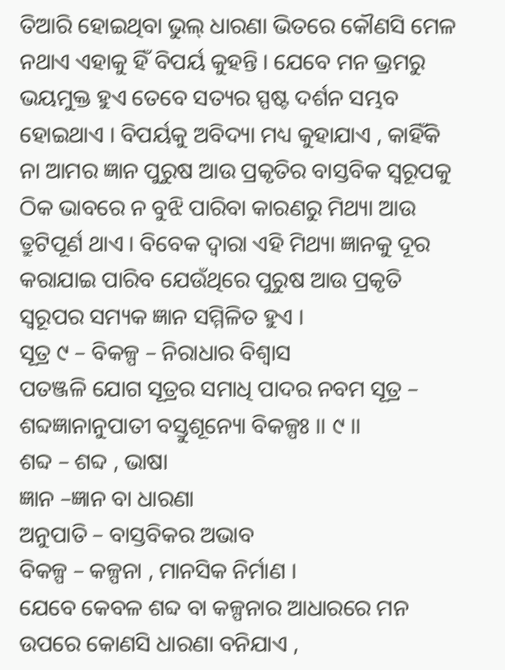ତିଆରି ହୋଇଥିବା ଭୁଲ୍ ଧାରଣା ଭିତରେ କୌଣସି ମେଳ ନଥାଏ ଏହାକୁ ହିଁ ବିପର୍ୟ କୁହନ୍ତି । ଯେବେ ମନ ଭ୍ରମରୁ ଭୟମୁକ୍ତ ହୁଏ ତେବେ ସତ୍ୟର ସ୍ପଷ୍ଟ ଦର୍ଶନ ସମ୍ଭବ ହୋଇଥାଏ । ବିପର୍ୟକୁ ଅବିଦ୍ୟା ମଧ୍ୟ କୁହାଯାଏ , କାହିଁକି ନା ଆମର ଜ୍ଞାନ ପୁରୁଷ ଆଉ ପ୍ରକୃତିର ବାସ୍ତବିକ ସ୍ଵରୂପକୁ ଠିକ ଭାବରେ ନ ବୁଝି ପାରିବା କାରଣରୁ ମିଥ୍ୟା ଆଉ ତ୍ରୁଟିପୂର୍ଣ ଥାଏ । ବିବେକ ଦ୍ବାରା ଏହି ମିଥ୍ୟା ଜ୍ଞାନକୁ ଦୂର କରାଯାଇ ପାରିବ ଯେଉଁଥିରେ ପୁରୁଷ ଆଉ ପ୍ରକୃତି ସ୍ବରୂପର ସମ୍ୟକ ଜ୍ଞାନ ସମ୍ମିଳିତ ହୁଏ ।
ସୂତ୍ର ୯ – ବିକଳ୍ପ – ନିରାଧାର ବିଶ୍ବାସ
ପତଞ୍ଜଳି ଯୋଗ ସୂତ୍ରର ସମାଧି ପାଦର ନବମ ସୂତ୍ର – ଶବ୍ଦଜ୍ଞାନାନୁପାତୀ ବସ୍ତୁଶୂନ୍ୟୋ ବିକଳ୍ପଃ ।। ୯ ।।
ଶବ୍ଦ – ଶବ୍ଦ , ଭାଷା
ଜ୍ଞାନ –ଜ୍ଞାନ ବା ଧାରଣା
ଅନୁପାତି – ବାସ୍ତବିକର ଅଭାବ
ବିକଳ୍ପ – କଳ୍ପନା , ମାନସିକ ନିର୍ମାଣ ।
ଯେବେ କେବଳ ଶବ୍ଦ ବା କଳ୍ପନାର ଆଧାରରେ ମନ ଉପରେ କୋଣସି ଧାରଣା ବନିଯାଏ ,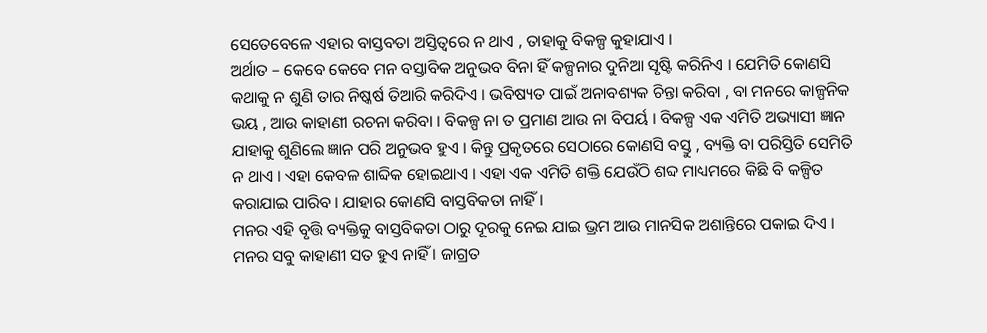ସେତେବେଳେ ଏହାର ବାସ୍ତବତା ଅସ୍ତିତ୍ଵରେ ନ ଥାଏ , ତାହାକୁ ବିକଳ୍ପ କୁହାଯାଏ ।
ଅର୍ଥାତ – କେବେ କେବେ ମନ ବସ୍ତାବିକ ଅନୁଭବ ବିନା ହିଁ କଳ୍ପନାର ଦୁନିଆ ସୃଷ୍ଟି କରିନିଏ । ଯେମିତି କୋଣସି କଥାକୁ ନ ଶୁଣି ତାର ନିଷ୍କର୍ଷ ତିଆରି କରିଦିଏ । ଭବିଷ୍ୟତ ପାଇଁ ଅନାବଶ୍ୟକ ଚିନ୍ତା କରିବା , ବା ମନରେ କାଳ୍ପନିକ ଭୟ , ଆଉ କାହାଣୀ ରଚନା କରିବା । ବିକଳ୍ପ ନା ତ ପ୍ରମାଣ ଆଉ ନା ବିପର୍ୟ । ବିକଳ୍ପ ଏକ ଏମିତି ଅଭ୍ୟାସୀ ଜ୍ଞାନ ଯାହାକୁ ଶୁଣିଲେ ଜ୍ଞାନ ପରି ଅନୁଭବ ହୁଏ । କିନ୍ତୁ ପ୍ରକୃତରେ ସେଠାରେ କୋଣସି ବସ୍ତୁ , ବ୍ୟକ୍ତି ବା ପରିସ୍ତିତି ସେମିତି ନ ଥାଏ । ଏହା କେବଳ ଶାବ୍ଦିକ ହୋଇଥାଏ । ଏହା ଏକ ଏମିତି ଶକ୍ତି ଯେଉଁଠି ଶବ୍ଦ ମାଧ୍ୟମରେ କିଛି ବି କଳ୍ପିତ କରାଯାଇ ପାରିବ । ଯାହାର କୋଣସି ବାସ୍ତବିକତା ନାହିଁ ।
ମନର ଏହି ବୃତ୍ତି ବ୍ୟକ୍ତିକୁ ବାସ୍ତବିକତା ଠାରୁ ଦୂରକୁ ନେଇ ଯାଇ ଭ୍ରମ ଆଉ ମାନସିକ ଅଶାନ୍ତିରେ ପକାଇ ଦିଏ । ମନର ସବୁ କାହାଣୀ ସତ ହୁଏ ନାହିଁ । ଜାଗ୍ରତ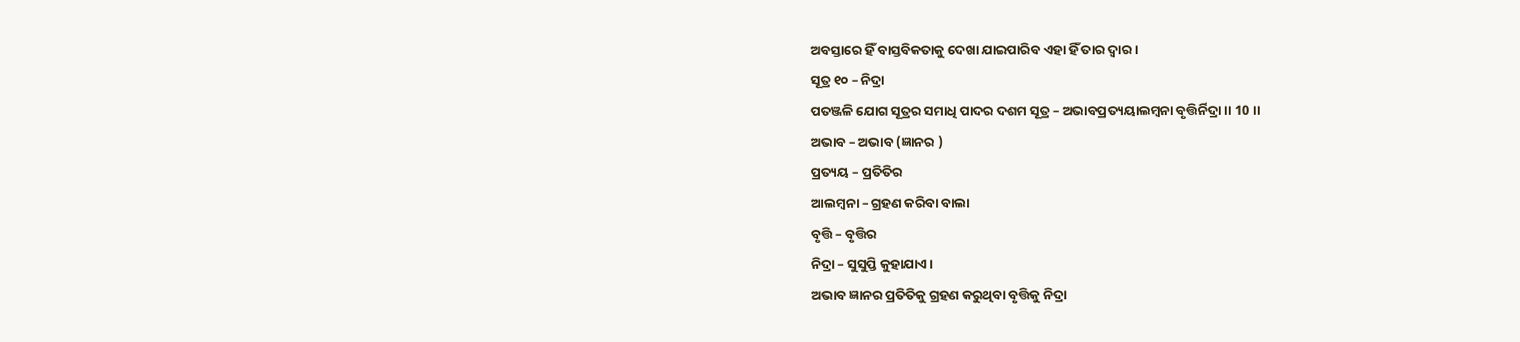ଅବସ୍ତାରେ ହିଁ ବାସ୍ତବିକତାକୁ ଦେଖା ଯାଇପାରିବ ଏହା ହିଁ ତାର ଦ୍ବାର ।
ସୂତ୍ର ୧୦ – ନିଦ୍ରା
ପତଞ୍ଜଳି ଯୋଗ ସୂତ୍ରର ସମାଧି ପାଦର ଦଶମ ସୂତ୍ର – ଅଭାବପ୍ରତ୍ୟୟାଲମ୍ବନା ବୃତ୍ତିର୍ନିଦ୍ରା ।। 10 ।।
ଅଭାବ – ଅଭାବ (ଜ୍ଞାନର )
ପ୍ରତ୍ୟୟ – ପ୍ରତିତିର
ଆଲମ୍ବନା – ଗ୍ରହଣ କରିବା ବାଲା
ବୃତ୍ତି – ବୃତ୍ତିର
ନିଦ୍ରା – ସୁସୁପ୍ତି କୁହାଯାଏ ।
ଅଭାବ ଜ୍ଞାନର ପ୍ରତିତିକୁ ଗ୍ରହଣ କରୁଥିବା ବୃତ୍ତିକୁ ନିଦ୍ରା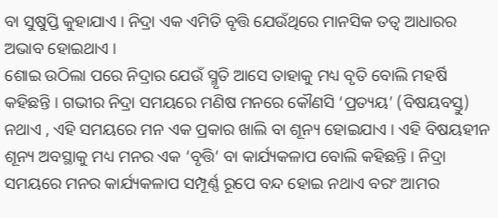ବା ସୁଷୁପ୍ତି କୁହାଯାଏ । ନିଦ୍ରା ଏକ ଏମିତି ବୃତ୍ତି ଯେଉଁଥିରେ ମାନସିକ ତତ୍ଵ ଆଧାରର ଅଭାବ ହୋଇଥାଏ ।
ଶୋଇ ଉଠିଲା ପରେ ନିଦ୍ରାର ଯେଉଁ ସ୍ମୃତି ଆସେ ତାହାକୁ ମଧ୍ୟ ବୃତି ବୋଲି ମହର୍ଷି କହିଛନ୍ତି । ଗଭୀର ନିଦ୍ରା ସମୟରେ ମଣିଷ ମନରେ କୌଣସି ‘ପ୍ରତ୍ୟୟ’ (ବିଷୟବସ୍ତୁ) ନଥାଏ , ଏହି ସମୟରେ ମନ ଏକ ପ୍ରକାର ଖାଲି ବା ଶୂନ୍ୟ ହୋଇଯାଏ । ଏହି ବିଷୟହୀନ ଶୂନ୍ୟ ଅବସ୍ଥାକୁ ମଧ୍ୟ ମନର ଏକ ‘ବୃତ୍ତି‘ ବା କାର୍ଯ୍ୟକଳାପ ବୋଲି କହିଛନ୍ତି । ନିଦ୍ରା ସମୟରେ ମନର କାର୍ଯ୍ୟକଳାପ ସମ୍ପୂର୍ଣ୍ଣ ରୂପେ ବନ୍ଦ ହୋଇ ନଥାଏ ବରଂ ଆମର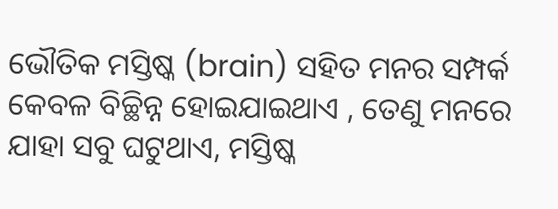ଭୌତିକ ମସ୍ତିଷ୍କ (brain) ସହିତ ମନର ସମ୍ପର୍କ କେବଳ ବିଚ୍ଛିନ୍ନ ହୋଇଯାଇଥାଏ , ତେଣୁ ମନରେ ଯାହା ସବୁ ଘଟୁଥାଏ, ମସ୍ତିଷ୍କ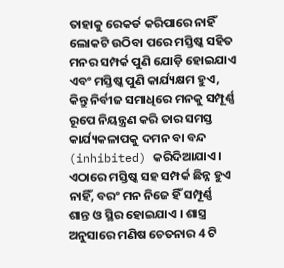ତାହାକୁ ରେକର୍ଡ କରିପାରେ ନାହିଁ ଲୋକଟି ଉଠିବା ପରେ ମସ୍ତିଷ୍କ ସହିତ ମନର ସମ୍ପର୍କ ପୁଣି ଯୋଡ଼ି ହୋଇଯାଏ ଏବଂ ମସ୍ତିଷ୍କ ପୁଣି କାର୍ଯ୍ୟକ୍ଷମ ହୁଏ, କିନ୍ତୁ ନିର୍ବୀଜ ସମାଧିରେ ମନକୁ ସମ୍ପୂର୍ଣ୍ଣ ରୂପେ ନିୟନ୍ତ୍ରଣ କରି ତାର ସମସ୍ତ କାର୍ଯ୍ୟକଳାପକୁ ଦମନ ବା ବନ୍ଦ (inhibited) କରିଦିଆଯାଏ । ଏଠାରେ ମସ୍ତିଷ୍କ ସହ ସମ୍ପର୍କ ଛିନ୍ନ ହୁଏ ନାହିଁ, ବରଂ ମନ ନିଜେ ହିଁ ସମ୍ପୂର୍ଣ୍ଣ ଶାନ୍ତ ଓ ସ୍ଥିର ହୋଇଯାଏ । ଶାସ୍ତ୍ର ଅନୁସାରେ ମଣିଷ ଚେତନାର 4 ଟି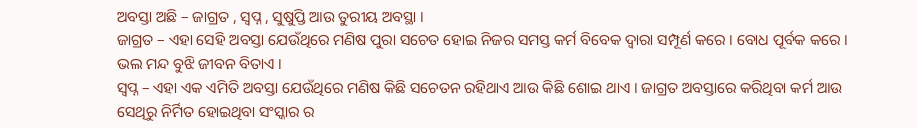ଅବସ୍ତା ଅଛି – ଜାଗ୍ରତ , ସ୍ବପ୍ନ , ସୁଷୁପ୍ତି ଆଉ ତୁରୀୟ ଅବସ୍ଥା ।
ଜାଗ୍ରତ – ଏହା ସେହି ଅବସ୍ତା ଯେଉଁଥିରେ ମଣିଷ ପୁରା ସଚେତ ହୋଇ ନିଜର ସମସ୍ତ କର୍ମ ବିବେକ ଦ୍ବାରା ସମ୍ପୂର୍ଣ କରେ । ବୋଧ ପୂର୍ବକ କରେ । ଭଲ ମନ୍ଦ ବୁଝି ଜୀବନ ବିତାଏ ।
ସ୍ବପ୍ନ – ଏହା ଏକ ଏମିତି ଅବସ୍ତା ଯେଉଁଥିରେ ମଣିଷ କିଛି ସଚେତନ ରହିଥାଏ ଆଉ କିଛି ଶୋଇ ଥାଏ । ଜାଗ୍ରତ ଅବସ୍ତାରେ କରିଥିବା କର୍ମ ଆଉ ସେଥିରୁ ନିର୍ମିତ ହୋଇଥିବା ସଂସ୍କାର ର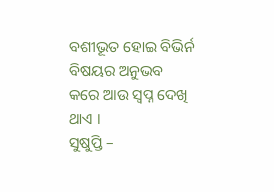ବଶୀଭୂତ ହୋଇ ବିଭିର୍ନ ବିଷୟର ଅନୁଭବ କରେ ଆଉ ସ୍ବପ୍ନ ଦେଖି ଥାଏ ।
ସୁଷୁପ୍ତି –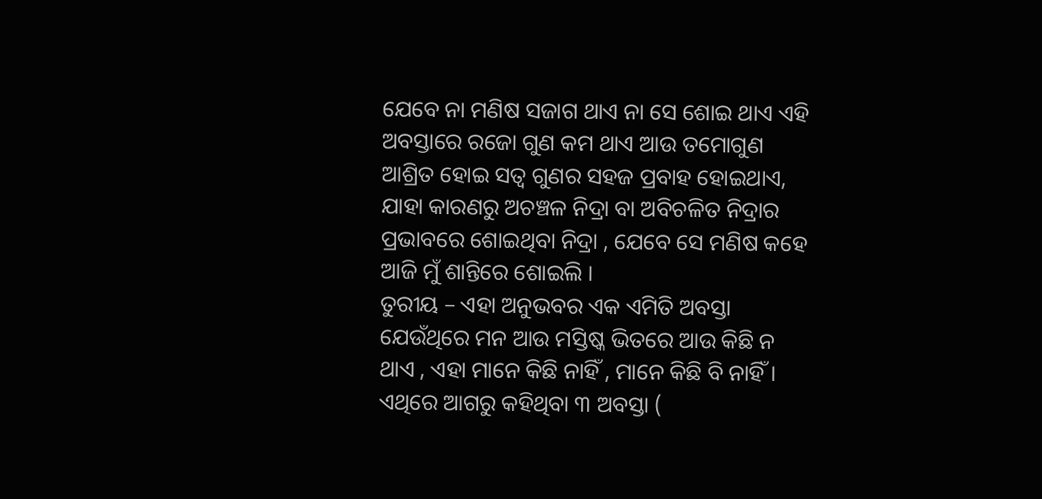ଯେବେ ନା ମଣିଷ ସଜାଗ ଥାଏ ନା ସେ ଶୋଇ ଥାଏ ଏହି ଅବସ୍ତାରେ ରଜୋ ଗୁଣ କମ ଥାଏ ଆଉ ତମୋଗୁଣ ଆଶ୍ରିତ ହୋଇ ସତ୍ଵ ଗୁଣର ସହଜ ପ୍ରବାହ ହୋଇଥାଏ, ଯାହା କାରଣରୁ ଅଚଞ୍ଚଳ ନିଦ୍ରା ବା ଅବିଚଳିତ ନିଦ୍ରାର ପ୍ରଭାବରେ ଶୋଇଥିବା ନିଦ୍ରା , ଯେବେ ସେ ମଣିଷ କହେ ଆଜି ମୁଁ ଶାନ୍ତିରେ ଶୋଇଲି ।
ତୁରୀୟ – ଏହା ଅନୁଭବର ଏକ ଏମିତି ଅବସ୍ତା ଯେଉଁଥିରେ ମନ ଆଉ ମସ୍ତିଷ୍କ ଭିତରେ ଆଉ କିଛି ନ ଥାଏ , ଏହା ମାନେ କିଛି ନାହିଁ , ମାନେ କିଛି ବି ନାହିଁ । ଏଥିରେ ଆଗରୁ କହିଥିବା ୩ ଅବସ୍ତା (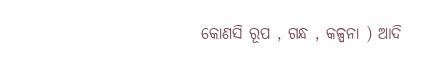କୋଣସି ରୂପ , ଗନ୍ଧ , କଳ୍ପନା ) ଆଦି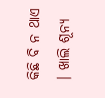କିଛି ବି ନ ଥାଏ । ଖାଲି ଶୂନ୍ୟ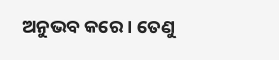ଅନୁଭବ କରେ । ତେଣୁ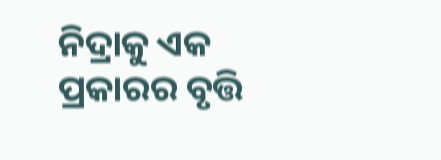ନିଦ୍ରାକୁ ଏକ ପ୍ରକାରର ବୃତ୍ତି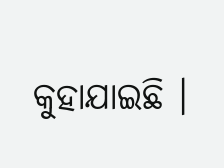କୁହାଯାଇଛି ।